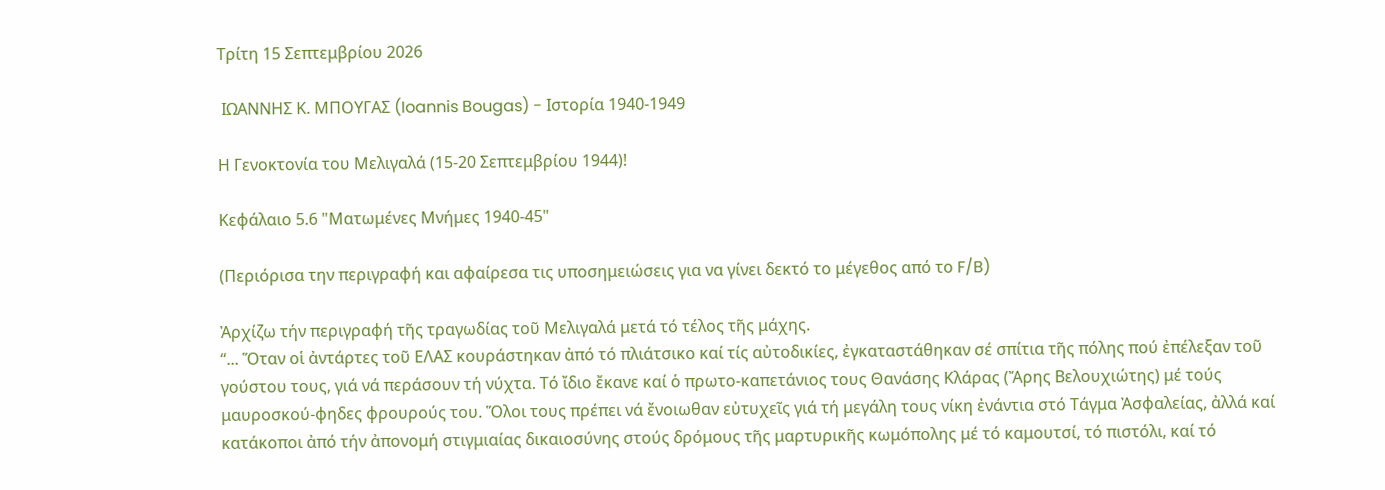Τρίτη 15 Σεπτεμβρίου 2026

 ΙΩΑΝΝΗΣ Κ. ΜΠΟΥΓΑΣ (Ioannis Bougas) - Ιστορία 1940-1949

Η Γενοκτονία του Μελιγαλά (15-20 Σεπτεμβρίου 1944)!

Κεφάλαιο 5.6 "Ματωμένες Μνήμες 1940-45"

(Περιόρισα την περιγραφή και αφαίρεσα τις υποσημειώσεις για να γίνει δεκτό το μέγεθος από το F/B)

Ἀρχίζω τήν περιγραφή τῆς τραγωδίας τοῦ Μελιγαλά μετά τό τέλος τῆς μάχης.
“... Ὅταν οἱ ἀντάρτες τοῦ ΕΛΑΣ κουράστηκαν ἀπό τό πλιάτσικο καί τίς αὐτοδικίες, ἐγκαταστάθηκαν σέ σπίτια τῆς πόλης πού ἐπέλεξαν τοῦ γούστου τους, γιά νά περάσουν τή νύχτα. Τό ἴδιο ἔκανε καί ὁ πρωτο-καπετάνιος τους Θανάσης Κλάρας (Ἄρης Βελουχιώτης) μέ τούς μαυροσκού-φηδες φρουρούς του. Ὅλοι τους πρέπει νά ἔνοιωθαν εὐτυχεῖς γιά τή μεγάλη τους νίκη ἐνάντια στό Τάγμα Ἀσφαλείας, ἀλλά καί κατάκοποι ἀπό τήν ἀπονομή στιγμιαίας δικαιοσύνης στούς δρόμους τῆς μαρτυρικῆς κωμόπολης μέ τό καμουτσί, τό πιστόλι, καί τό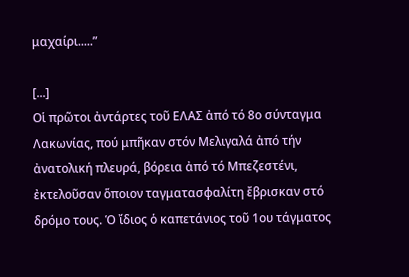μαχαίρι.....”

[...]
Οἱ πρῶτοι ἀντάρτες τοῦ ΕΛΑΣ ἀπό τό 8ο σύνταγμα Λακωνίας, πού μπῆκαν στόν Μελιγαλά ἀπό τήν ἀνατολική πλευρά, βόρεια ἀπό τό Μπεζεστένι, ἐκτελοῦσαν ὅποιον ταγματασφαλίτη ἔβρισκαν στό δρόμο τους. Ὁ ἴδιος ὁ καπετάνιος τοῦ 1ου τάγματος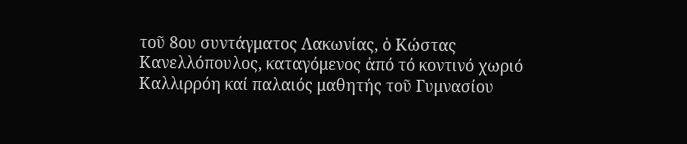τοῦ 8ου συντάγματος Λακωνίας, ὁ Κώστας Κανελλόπουλος, καταγόμενος ἀπό τό κοντινό χωριό Καλλιρρόη καί παλαιός μαθητής τοῦ Γυμνασίου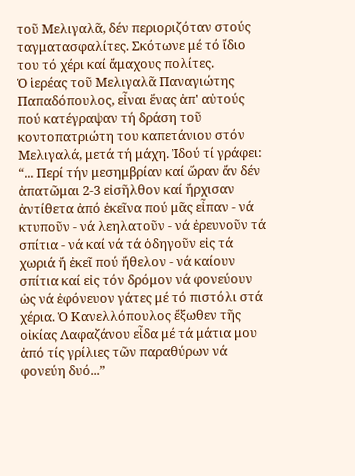τοῦ Μελιγαλᾶ, δέν περιοριζόταν στούς ταγματασφαλίτες. Σκότωνε μέ τό ἴδιο του τό χέρι καί ἄμαχους πολίτες.
Ὁ ἱερέας τοῦ Μελιγαλᾶ Παναγιώτης Παπαδόπουλος, εἶναι ἕνας ἀπ' αὐτούς πού κατέγραψαν τή δράση τοῦ κοντοπατριώτη του καπετάνιου στόν Μελιγαλά, μετά τή μάχη. Ἰδού τί γράφει: “... Περί τήν μεσημβρίαν καί ὥραν ἄν δέν ἀπατῶμαι 2-3 εἰσῆλθον καί ἤρχισαν ἀντίθετα ἀπό ἐκεῖνα πού μᾶς εἶπαν - νά κτυποῦν - νά λεηλατοῦν - νά ἐρευνοῦν τά σπίτια - νά καί νά τά ὁδηγοῦν εἰς τά χωριά ἤ ἐκεῖ πού ἤθελον - νά καίουν σπίτια καί εἰς τόν δρόμον νά φονεύουν ὡς νά ἐφόνευον γάτες μέ τό πιστόλι στά χέρια. Ὁ Κανελλόπουλος ἔξωθεν τῆς οἰκίας Λαφαζάνου εἶδα μέ τά μάτια μου ἀπό τίς γρίλιες τῶν παραθύρων νά φονεύη δυό...”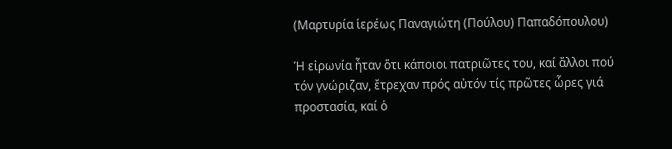(Μαρτυρία ἱερέως Παναγιώτη (Πούλου) Παπαδόπουλου)

Ἡ εἰρωνία ἦταν ὅτι κάποιοι πατριῶτες του, καί ἄλλοι πού τόν γνώριζαν, ἔτρεχαν πρός αὐτόν τίς πρῶτες ὧρες γιά προστασία, καί ὁ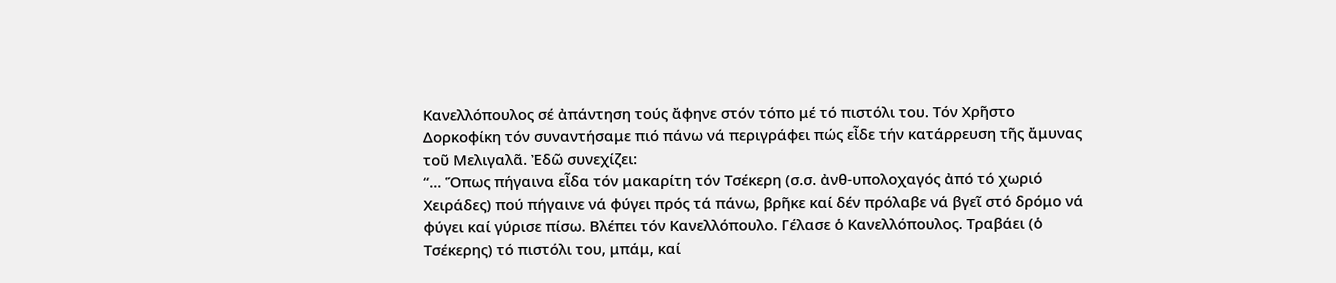Κανελλόπουλος σέ ἀπάντηση τούς ἄφηνε στόν τόπο μέ τό πιστόλι του. Τόν Χρῆστο Δορκοφίκη τόν συναντήσαμε πιό πάνω νά περιγράφει πώς εἶδε τήν κατάρρευση τῆς ἄμυνας τοῦ Μελιγαλᾶ. Ἐδῶ συνεχίζει:
“... Ὅπως πήγαινα εἶδα τόν μακαρίτη τόν Τσέκερη (σ.σ. ἀνθ-υπολοχαγός ἀπό τό χωριό Χειράδες) πού πήγαινε νά φύγει πρός τά πάνω, βρῆκε καί δέν πρόλαβε νά βγεῖ στό δρόμο νά φύγει καί γύρισε πίσω. Βλέπει τόν Κανελλόπουλο. Γέλασε ὁ Κανελλόπουλος. Τραβάει (ὁ Τσέκερης) τό πιστόλι του, μπάμ, καί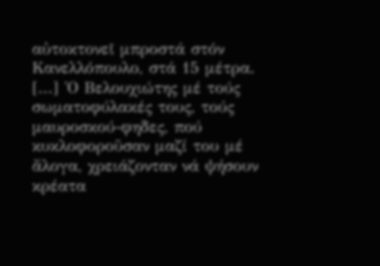αὐτοκτονεῖ μπροστά στόν Κανελλόπουλο, στά 15 μέτρα.
[...] Ὁ Βελουχιώτης μέ τούς σωματοφύλακές τους, τούς μαυροσκού-φηδες, πού κυκλοφοροῦσαν μαζί του μέ ἄλογα, χρειάζονταν νά ψήσουν κρέατα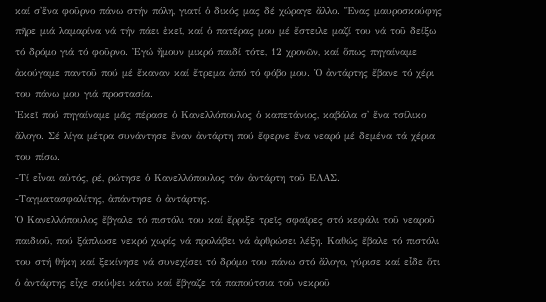καί σ'ἕνα φοῦρνο πάνω στήν πόλη, γιατί ὁ δικός μας δέ χώραγε ἄλλο. Ἕνας μαυροσκούφης πῆρε μιά λαμαρίνα νά τήν πάει ἐκεῖ, καί ὁ πατέρας μου μέ ἔστειλε μαζί του νά τοῦ δείξω τό δρόμο γιά τό φοῦρνο. Ἐγώ ἤμουν μικρό παιδί τότε, 12 χρονῶν, καί ὅπως πηγαίναμε ἀκούγαμε παντοῦ πού μέ ἔκαναν καί ἔτρεμα ἀπό τό φόβο μου. Ὁ ἀντάρτης ἔβανε τό χέρι του πάνω μου γιά προστασία.
Ἐκεῖ πού πηγαίναμε μᾶς πέρασε ὁ Κανελλόπουλος ὁ καπετάνιος, καβάλα σ' ἕνα τσίλικο ἄλογο. Σέ λίγα μέτρα συνάντησε ἕναν ἀντάρτη πού ἔφερνε ἕνα νεαρό μέ δεμένα τά χέρια του πίσω.
-Τί εἶναι αὐτός, ρέ, ρώτησε ὁ Κανελλόπουλος τόν ἀντάρτη τοῦ ΕΛΑΣ.
-Ταγματασφαλίτης, ἀπάντησε ὁ ἀντάρτης.
Ὁ Κανελλόπουλος ἔβγαλε τό πιστόλι του καί ἔρριξε τρεῖς σφαῖρες στό κεφάλι τοῦ νεαροῦ παιδιοῦ, πού ξάπλωσε νεκρό χωρίς νά προλάβει νά ἀρθρώσει λέξη. Καθώς ἔβαλε τό πιστόλι του στή θήκη καί ξεκίνησε νά συνεχίσει τό δρόμο του πάνω στό ἄλογο, γύρισε καί εἶδε ὅτι ὁ ἀντάρτης εἶχε σκύψει κάτω καί ἔβγαζε τά παπούτσια τοῦ νεκροῦ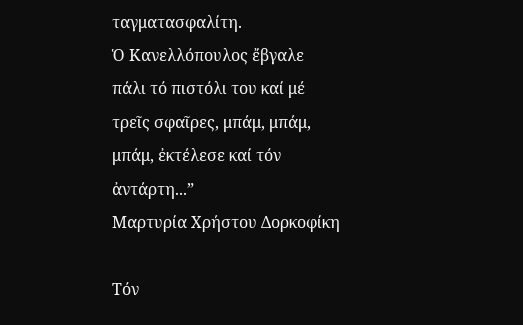ταγματασφαλίτη.
Ὁ Κανελλόπουλος ἔβγαλε πάλι τό πιστόλι του καί μέ τρεῖς σφαῖρες, μπάμ, μπάμ, μπάμ, ἐκτέλεσε καί τόν ἀντάρτη...”
Μαρτυρία Χρήστου Δορκοφίκη

Τόν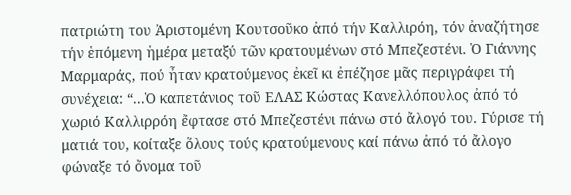πατριώτη του Ἀριστομένη Κουτσοῦκο ἀπό τήν Καλλιρόη, τόν ἀναζήτησε τήν ἑπόμενη ἡμέρα μεταξύ τῶν κρατουμένων στό Μπεζεστένι. Ὁ Γιάννης Μαρμαράς, πού ἦταν κρατούμενος ἐκεῖ κι ἐπέζησε μᾶς περιγράφει τή συνέχεια: “...Ὁ καπετάνιος τοῦ ΕΛΑΣ Κώστας Κανελλόπουλος ἀπό τό χωριό Καλλιρρόη ἔφτασε στό Μπεζεστένι πάνω στό ἄλογό του. Γύρισε τή ματιά του, κοίταξε ὅλους τούς κρατούμενους καί πάνω ἀπό τό ἄλογο φώναξε τό ὄνομα τοῦ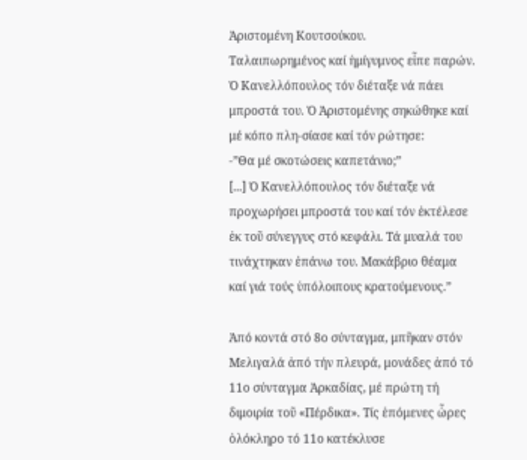Ἀριστομένη Κουτσούκου.
Ταλαιπωρημένος καί ἡμίγυμνος εἶπε παρών. Ὁ Κανελλόπουλος τόν διέταξε νά πάει μπροστά του. Ὁ Ἀριστομένης σηκώθηκε καί μέ κόπο πλη-σίασε καί τόν ρώτησε:
-”Θα μέ σκοτώσεις καπετάνιο;”
[...] Ὁ Κανελλόπουλος τόν διέταξε νά προχωρήσει μπροστά του καί τόν ἐκτέλεσε ἐκ τοῦ σύνεγγυς στό κεφάλι. Τά μυαλά του τινάχτηκαν ἐπάνω του. Μακάβριο θέαμα καί γιά τούς ὑπόλοιπους κρατούμενους.”

Ἀπό κοντά στό 8ο σύνταγμα, μπῆκαν στόν Μελιγαλά ἀπό τήν πλευρά, μονάδες ἀπό τό 11ο σύνταγμα Ἀρκαδίας, μέ πρώτη τή διμοιρία τοῦ «Πέρδικα». Τίς ἑπόμενες ὧρες ὁλόκληρο τό 11ο κατέκλυσε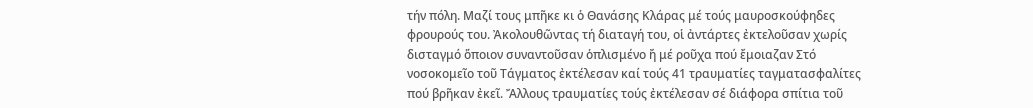τήν πόλη. Μαζί τους μπῆκε κι ὁ Θανάσης Κλάρας μέ τούς μαυροσκούφηδες φρουρούς του. Ἀκολουθῶντας τή διαταγή του, οἱ ἀντάρτες ἐκτελοῦσαν χωρίς δισταγμό ὅποιον συναντοῦσαν ὁπλισμένο ἤ μέ ροῦχα πού ἔμοιαζαν Στό νοσοκομεῖο τοῦ Τάγματος ἐκτέλεσαν καί τούς 41 τραυματίες ταγματασφαλίτες πού βρῆκαν ἐκεῖ. Ἄλλους τραυματίες τούς ἐκτέλεσαν σέ διάφορα σπίτια τοῦ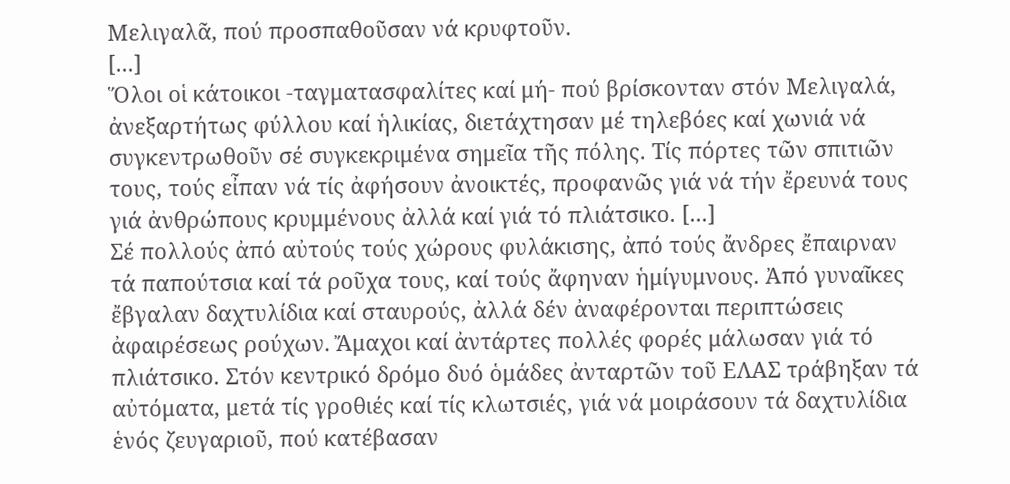Μελιγαλᾶ, πού προσπαθοῦσαν νά κρυφτοῦν.
[...]
Ὅλοι οἱ κάτοικοι -ταγματασφαλίτες καί μή- πού βρίσκονταν στόν Μελιγαλά, ἀνεξαρτήτως φύλλου καί ἡλικίας, διετάχτησαν μέ τηλεβόες καί χωνιά νά συγκεντρωθοῦν σέ συγκεκριμένα σημεῖα τῆς πόλης. Τίς πόρτες τῶν σπιτιῶν τους, τούς εἶπαν νά τίς ἀφήσουν ἀνοικτές, προφανῶς γιά νά τήν ἔρευνά τους γιά ἀνθρώπους κρυμμένους ἀλλά καί γιά τό πλιάτσικο. [...]
Σέ πολλούς ἀπό αὐτούς τούς χώρους φυλάκισης, ἀπό τούς ἄνδρες ἔπαιρναν τά παπούτσια καί τά ροῦχα τους, καί τούς ἄφηναν ἡμίγυμνους. Ἀπό γυναῖκες ἔβγαλαν δαχτυλίδια καί σταυρούς, ἀλλά δέν ἀναφέρονται περιπτώσεις ἀφαιρέσεως ρούχων. Ἄμαχοι καί ἀντάρτες πολλές φορές μάλωσαν γιά τό πλιάτσικο. Στόν κεντρικό δρόμο δυό ὁμάδες ἀνταρτῶν τοῦ ΕΛΑΣ τράβηξαν τά αὐτόματα, μετά τίς γροθιές καί τίς κλωτσιές, γιά νά μοιράσουν τά δαχτυλίδια ἑνός ζευγαριοῦ, πού κατέβασαν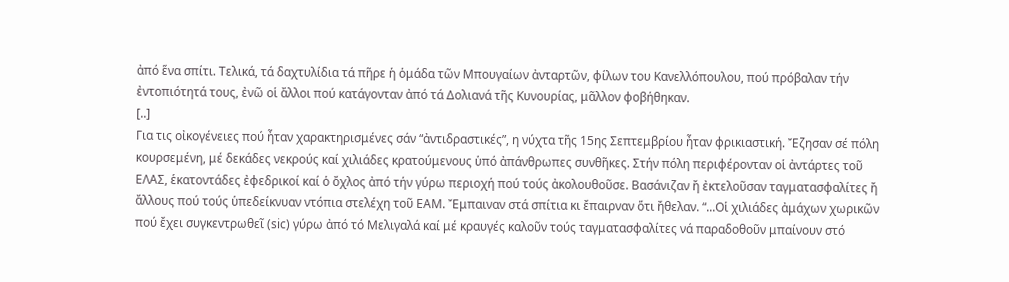ἀπό ἕνα σπίτι. Τελικά, τά δαχτυλίδια τά πῆρε ἡ ὁμάδα τῶν Μπουγαίων ἀνταρτῶν, φίλων του Κανελλόπουλου, πού πρόβαλαν τήν ἐντοπιότητά τους, ἐνῶ οἱ ἄλλοι πού κατάγονταν ἀπό τά Δολιανά τῆς Κυνουρίας, μᾶλλον φοβήθηκαν.
[..]
Για τις οἰκογένειες πού ἦταν χαρακτηρισμένες σάν “ἀντιδραστικές”, η νύχτα τῆς 15ης Σεπτεμβρίου ἦταν φρικιαστική. Ἔζησαν σέ πόλη κουρσεμένη, μέ δεκάδες νεκρούς καί χιλιάδες κρατούμενους ὑπό ἀπάνθρωπες συνθῆκες. Στήν πόλη περιφέρονταν οἱ ἀντάρτες τοῦ ΕΛΑΣ, ἑκατοντάδες ἐφεδρικοί καί ὁ ὄχλος ἀπό τήν γύρω περιοχή πού τούς ἀκολουθοῦσε. Βασάνιζαν ἤ ἐκτελοῦσαν ταγματασφαλίτες ἤ ἄλλους πού τούς ὑπεδείκνυαν ντόπια στελέχη τοῦ ΕΑΜ. Ἔμπαιναν στά σπίτια κι ἔπαιρναν ὅτι ἤθελαν. “...Οἱ χιλιάδες ἀμάχων χωρικῶν πού ἔχει συγκεντρωθεῖ (sic) γύρω ἀπό τό Μελιγαλά καί μέ κραυγές καλοῦν τούς ταγματασφαλίτες νά παραδοθοῦν μπαίνουν στό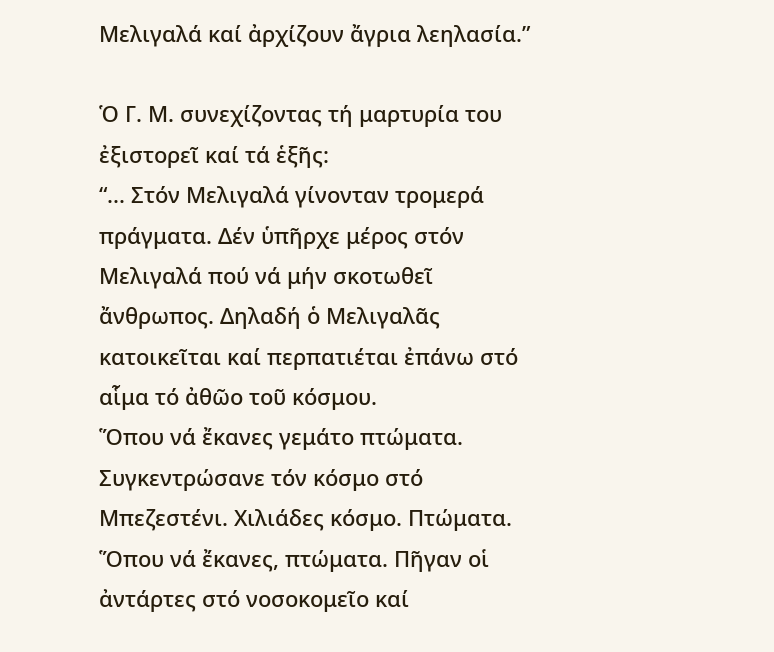Μελιγαλά καί ἀρχίζουν ἄγρια λεηλασία.”

Ὁ Γ. Μ. συνεχίζοντας τή μαρτυρία του ἐξιστορεῖ καί τά ἑξῆς:
“... Στόν Μελιγαλά γίνονταν τρομερά πράγματα. Δέν ὑπῆρχε μέρος στόν Μελιγαλά πού νά μήν σκοτωθεῖ ἄνθρωπος. Δηλαδή ὁ Μελιγαλᾶς κατοικεῖται καί περπατιέται ἐπάνω στό αἷμα τό ἀθῶο τοῦ κόσμου.
Ὅπου νά ἔκανες γεμάτο πτώματα. Συγκεντρώσανε τόν κόσμο στό Μπεζεστένι. Χιλιάδες κόσμο. Πτώματα. Ὅπου νά ἔκανες, πτώματα. Πῆγαν οἱ ἀντάρτες στό νοσοκομεῖο καί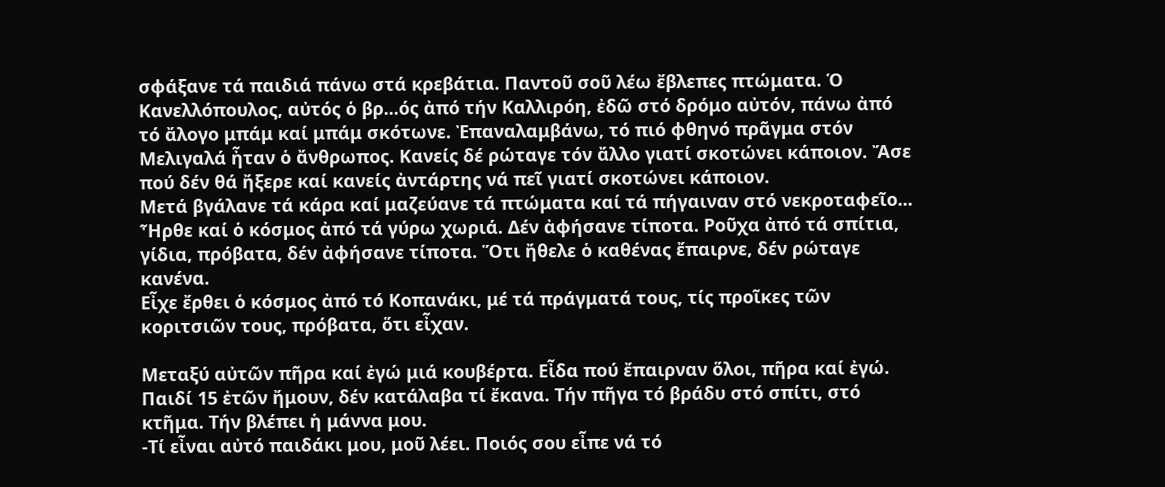σφάξανε τά παιδιά πάνω στά κρεβάτια. Παντοῦ σοῦ λέω ἔβλεπες πτώματα. Ὁ Κανελλόπουλος, αὐτός ὁ βρ...ός ἀπό τήν Καλλιρόη, ἐδῶ στό δρόμο αὐτόν, πάνω ἀπό τό ἄλογο μπάμ καί μπάμ σκότωνε. Ἐπαναλαμβάνω, τό πιό φθηνό πρᾶγμα στόν Μελιγαλά ἦταν ὁ ἄνθρωπος. Κανείς δέ ρώταγε τόν ἄλλο γιατί σκοτώνει κάποιον. Ἄσε πού δέν θά ἤξερε καί κανείς ἀντάρτης νά πεῖ γιατί σκοτώνει κάποιον.
Μετά βγάλανε τά κάρα καί μαζεύανε τά πτώματα καί τά πήγαιναν στό νεκροταφεῖο...
Ἦρθε καί ὁ κόσμος ἀπό τά γύρω χωριά. Δέν ἀφήσανε τίποτα. Ροῦχα ἀπό τά σπίτια, γίδια, πρόβατα, δέν ἀφήσανε τίποτα. Ὅτι ἤθελε ὁ καθένας ἔπαιρνε, δέν ρώταγε κανένα.
Εἶχε ἔρθει ὁ κόσμος ἀπό τό Κοπανάκι, μέ τά πράγματά τους, τίς προῖκες τῶν κοριτσιῶν τους, πρόβατα, ὅτι εἶχαν.

Μεταξύ αὐτῶν πῆρα καί ἐγώ μιά κουβέρτα. Εἶδα πού ἔπαιρναν ὅλοι, πῆρα καί ἐγώ. Παιδί 15 ἐτῶν ἤμουν, δέν κατάλαβα τί ἔκανα. Τήν πῆγα τό βράδυ στό σπίτι, στό κτῆμα. Τήν βλέπει ἡ μάννα μου.
-Τί εἶναι αὐτό παιδάκι μου, μοῦ λέει. Ποιός σου εἶπε νά τό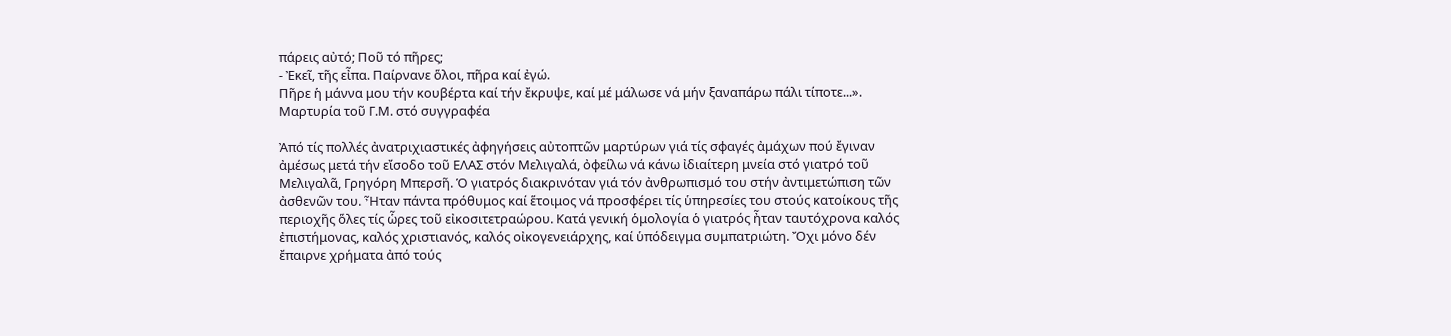πάρεις αὐτό; Ποῦ τό πῆρες;
- Ἐκεῖ, τῆς εἶπα. Παίρνανε ὅλοι, πῆρα καί ἐγώ.
Πῆρε ἡ μάννα μου τήν κουβέρτα καί τήν ἔκρυψε, καί μέ μάλωσε νά μήν ξαναπάρω πάλι τίποτε...».
Μαρτυρία τοῦ Γ.Μ. στό συγγραφέα

Ἀπό τίς πολλές ἀνατριχιαστικές ἀφηγήσεις αὐτοπτῶν μαρτύρων γιά τίς σφαγές ἀμάχων πού ἔγιναν ἀμέσως μετά τήν εἴσοδο τοῦ ΕΛΑΣ στόν Μελιγαλά, ὀφείλω νά κάνω ἰδιαίτερη μνεία στό γιατρό τοῦ Μελιγαλᾶ, Γρηγόρη Μπερσῆ. Ὁ γιατρός διακρινόταν γιά τόν ἀνθρωπισμό του στήν ἀντιμετώπιση τῶν ἀσθενῶν του. Ἦταν πάντα πρόθυμος καί ἕτοιμος νά προσφέρει τίς ὑπηρεσίες του στούς κατοίκους τῆς περιοχῆς ὅλες τίς ὧρες τοῦ εἰκοσιτετραώρου. Κατά γενική ὁμολογία ὁ γιατρός ἦταν ταυτόχρονα καλός ἐπιστήμονας, καλός χριστιανός, καλός οἰκογενειάρχης, καί ὑπόδειγμα συμπατριώτη. Ὄχι μόνο δέν ἔπαιρνε χρήματα ἀπό τούς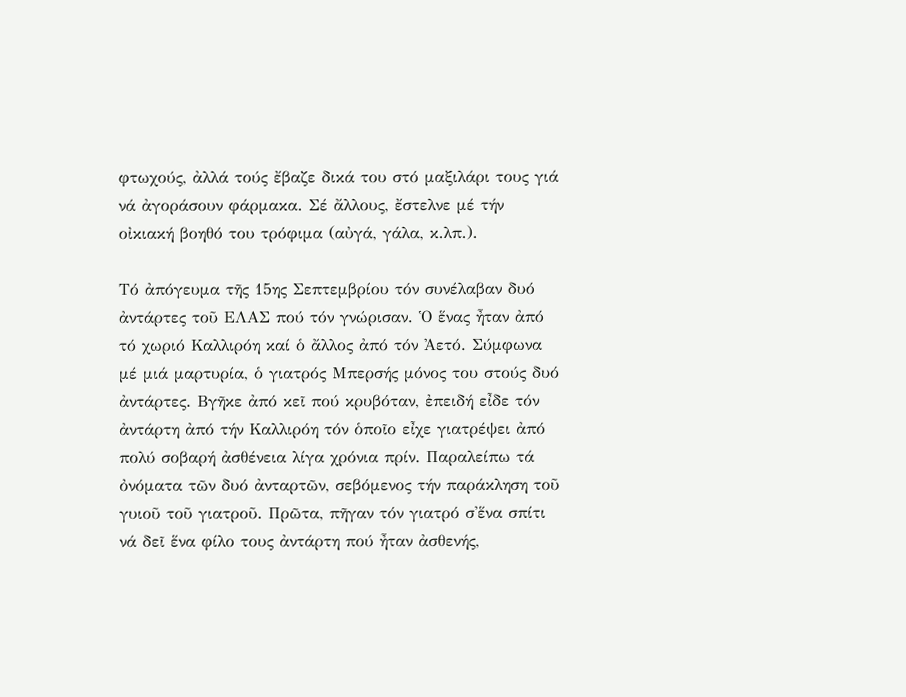φτωχούς, ἀλλά τούς ἔβαζε δικά του στό μαξιλάρι τους γιά νά ἀγοράσουν φάρμακα. Σέ ἄλλους, ἔστελνε μέ τήν οἰκιακή βοηθό του τρόφιμα (αὐγά, γάλα, κ.λπ.).

Τό ἀπόγευμα τῆς 15ης Σεπτεμβρίου τόν συνέλαβαν δυό ἀντάρτες τοῦ ΕΛΑΣ πού τόν γνώρισαν. Ὁ ἕνας ἦταν ἀπό τό χωριό Καλλιρόη καί ὁ ἄλλος ἀπό τόν Ἀετό. Σύμφωνα μέ μιά μαρτυρία, ὁ γιατρός Μπερσής μόνος του στούς δυό ἀντάρτες. Βγῆκε ἀπό κεῖ πού κρυβόταν, ἐπειδή εἶδε τόν ἀντάρτη ἀπό τήν Καλλιρόη τόν ὁποῖο εἶχε γιατρέψει ἀπό πολύ σοβαρή ἀσθένεια λίγα χρόνια πρίν. Παραλείπω τά ὀνόματα τῶν δυό ἀνταρτῶν, σεβόμενος τήν παράκληση τοῦ γυιοῦ τοῦ γιατροῦ. Πρῶτα, πῆγαν τόν γιατρό σ'ἕνα σπίτι νά δεῖ ἕνα φίλο τους ἀντάρτη πού ἦταν ἀσθενής,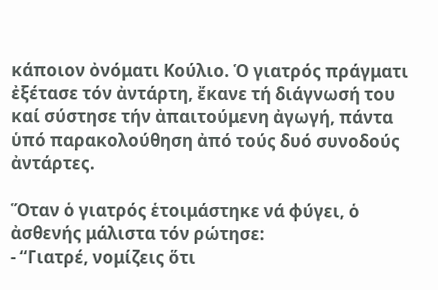κάποιον ὀνόματι Κούλιο. Ὁ γιατρός πράγματι ἐξέτασε τόν ἀντάρτη, ἔκανε τή διάγνωσή του καί σύστησε τήν ἀπαιτούμενη ἀγωγή, πάντα ὑπό παρακολούθηση ἀπό τούς δυό συνοδούς ἀντάρτες.

Ὅταν ὁ γιατρός ἑτοιμάστηκε νά φύγει, ὁ ἀσθενής μάλιστα τόν ρώτησε:
- “Γιατρέ, νομίζεις ὅτι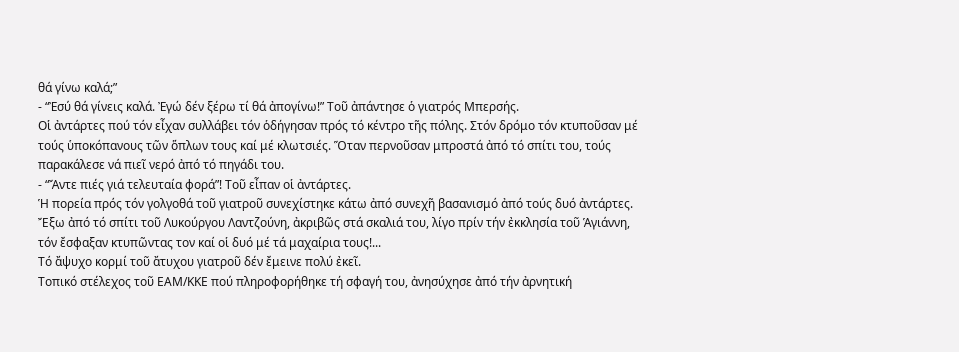θά γίνω καλά;”
- “Ἐσύ θά γίνεις καλά. Ἐγώ δέν ξέρω τί θά ἀπογίνω!” Τοῦ ἀπάντησε ὁ γιατρός Μπερσής.
Οἱ ἀντάρτες πού τόν εἶχαν συλλάβει τόν ὁδήγησαν πρός τό κέντρο τῆς πόλης. Στόν δρόμο τόν κτυποῦσαν μέ τούς ὑποκόπανους τῶν ὅπλων τους καί μέ κλωτσιές. Ὅταν περνοῦσαν μπροστά ἀπό τό σπίτι του, τούς παρακάλεσε νά πιεῖ νερό ἀπό τό πηγάδι του.
- “Ἄντε πιές γιά τελευταία φορά”! Τοῦ εἶπαν οἱ ἀντάρτες.
Ἡ πορεία πρός τόν γολγοθά τοῦ γιατροῦ συνεχίστηκε κάτω ἀπό συνεχῆ βασανισμό ἀπό τούς δυό ἀντάρτες. Ἔξω ἀπό τό σπίτι τοῦ Λυκούργου Λαντζούνη, ἀκριβῶς στά σκαλιά του, λίγο πρίν τήν ἐκκλησία τοῦ Ἁγιάννη, τόν ἔσφαξαν κτυπῶντας τον καί οἱ δυό μέ τά μαχαίρια τους!...
Τό ἄψυχο κορμί τοῦ ἄτυχου γιατροῦ δέν ἔμεινε πολύ ἐκεῖ.
Τοπικό στέλεχος τοῦ ΕΑΜ/ΚΚΕ πού πληροφορήθηκε τή σφαγή του, ἀνησύχησε ἀπό τήν ἀρνητική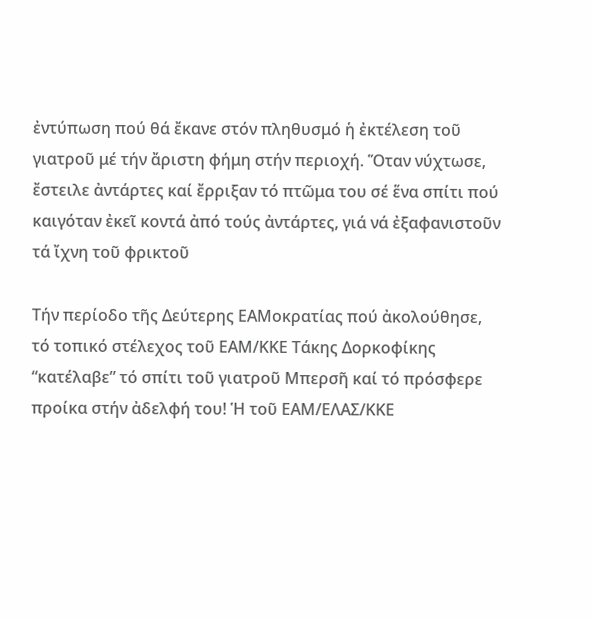ἐντύπωση πού θά ἔκανε στόν πληθυσμό ἡ ἐκτέλεση τοῦ γιατροῦ μέ τήν ἄριστη φήμη στήν περιοχή. Ὅταν νύχτωσε, ἔστειλε ἀντάρτες καί ἔρριξαν τό πτῶμα του σέ ἕνα σπίτι πού καιγόταν ἐκεῖ κοντά ἀπό τούς ἀντάρτες, γιά νά ἐξαφανιστοῦν τά ἴχνη τοῦ φρικτοῦ

Τήν περίοδο τῆς Δεύτερης ΕΑΜοκρατίας πού ἀκολούθησε, τό τοπικό στέλεχος τοῦ ΕΑΜ/ΚΚΕ Τάκης Δορκοφίκης “κατέλαβε” τό σπίτι τοῦ γιατροῦ Μπερσῆ καί τό πρόσφερε προίκα στήν ἀδελφή του! Ἡ τοῦ ΕΑΜ/ΕΛΑΣ/ΚΚΕ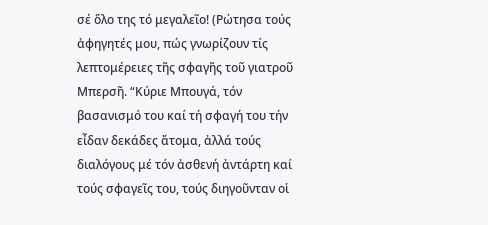σέ ὅλο της τό μεγαλεῖο! (Ρώτησα τούς ἀφηγητές μου, πώς γνωρίζουν τίς λεπτομέρειες τῆς σφαγῆς τοῦ γιατροῦ Μπερσῆ. “Κύριε Μπουγά, τόν βασανισμό του καί τή σφαγή του τήν εἶδαν δεκάδες ἄτομα, ἀλλά τούς διαλόγους μέ τόν ἀσθενή ἀντάρτη καί τούς σφαγεῖς του, τούς διηγοῦνταν οἱ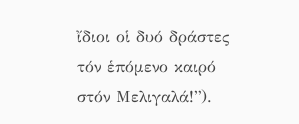ἴδιοι οἱ δυό δράστες τόν ἑπόμενο καιρό στόν Μελιγαλά!”).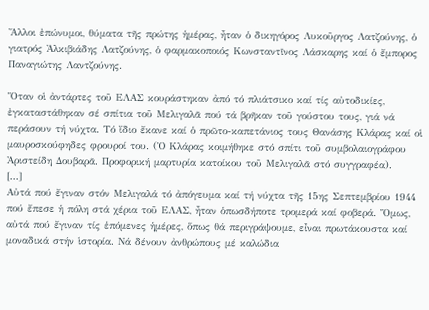Ἄλλοι ἐπώνυμοι, θύματα τῆς πρώτης ἡμέρας, ἦταν ὁ δικηγόρος Λυκοῦργος Λατζούνης, ὁ γιατρός Ἀλκιβιάδης Λατζούνης, ὁ φαρμακοποιός Κωνσταντῖνος Λάσκαρης καί ὁ ἔμπορος Παναγιώτης Λαντζούνης.

Ὅταν οἱ ἀντάρτες τοῦ ΕΛΑΣ κουράστηκαν ἀπό τό πλιάτσικο καί τίς αὐτοδικίες, ἐγκαταστάθηκαν σέ σπίτια τοῦ Μελιγαλᾶ πού τά βρῆκαν τοῦ γούστου τους, γιά νά περάσουν τή νύχτα. Τό ἴδιο ἔκανε καί ὁ πρῶτο-καπετάνιος τους Θανάσης Κλάρας καί οἱ μαυροσκούφηδες φρουροί του. (Ὁ Κλάρας κοιμήθηκε στό σπίτι τοῦ συμβολαιογράφου Ἀριστείδη Δουβαρᾶ. Προφορική μαρτυρία κατοίκου τοῦ Μελιγαλᾶ στό συγγραφέα).
[...]
Αὐτά πού ἔγιναν στόν Μελιγαλά τό ἀπόγευμα καί τή νύχτα τῆς 15ης Σεπτεμβρίου 1944 πού ἔπεσε ἡ πόλη στά χέρια τοῦ ΕΛΑΣ, ἦταν ὁπωσδήποτε τρομερά καί φοβερά. Ὅμως, αὐτά πού ἔγιναν τίς ἑπόμενες ἡμέρες, ὅπως θά περιγράψουμε, εἶναι πρωτάκουστα καί μοναδικά στήν ἱστορία. Νά δένουν ἀνθρώπους μέ καλώδια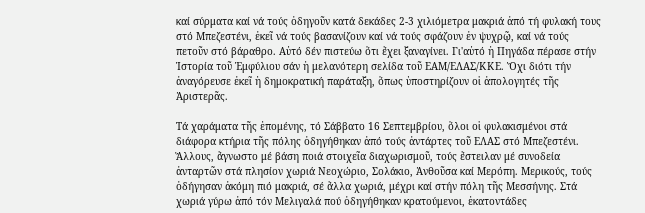καί σύρματα καί νά τούς ὁδηγοῦν κατά δεκάδες 2-3 χιλιόμετρα μακριά ἀπό τή φυλακή τους στό Μπεζεστένι, ἐκεῖ νά τούς βασανίζουν καί νά τούς σφάζουν ἐν ψυχρῷ, καί νά τούς πετοῦν στό βάραθρο. Αὐτό δέν πιστεύω ὅτι ἔχει ξαναγίνει. Γι'αὐτό ἡ Πηγάδα πέρασε στήν Ἱστορία τοῦ Ἐμφύλιου σάν ἡ μελανότερη σελίδα τοῦ ΕΑΜ/ΕΛΑΣ/ΚΚΕ. Ὄχι διότι τήν ἀναγόρευσε ἐκεῖ ἡ δημοκρατική παράταξη, ὅπως ὑποστηρίζουν οἱ ἀπολογητές τῆς Ἀριστερᾶς.

Τά χαράματα τῆς ἑπομένης, τό Σάββατο 16 Σεπτεμβρίου, ὅλοι οἱ φυλακισμένοι στά διάφορα κτήρια τῆς πόλης ὁδηγήθηκαν ἀπό τούς ἀντάρτες τοῦ ΕΛΑΣ στό Μπεζεστένι. Ἄλλους, ἄγνωστο μέ βάση ποιά στοιχεῖα διαχωρισμοῦ, τούς ἔστειλαν μέ συνοδεία ἀνταρτῶν στά πλησίον χωριά Νεοχώριο, Σολάκιο, Ἀνθοῦσα καί Μερόπη. Μερικούς, τούς ὁδήγησαν ἀκόμη πιό μακριά, σέ ἄλλα χωριά, μέχρι καί στήν πόλη τῆς Μεσσήνης. Στά χωριά γύρω ἀπό τόν Μελιγαλά πού ὁδηγήθηκαν κρατούμενοι, ἑκατοντάδες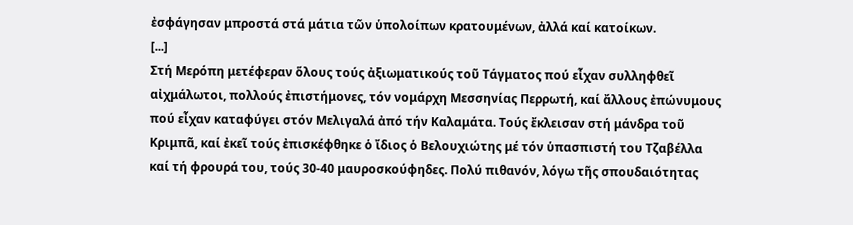ἐσφάγησαν μπροστά στά μάτια τῶν ὑπολοίπων κρατουμένων, ἀλλά καί κατοίκων.
[...]
Στή Μερόπη μετέφεραν ὅλους τούς ἀξιωματικούς τοῦ Τάγματος πού εἶχαν συλληφθεῖ αἰχμάλωτοι, πολλούς ἐπιστήμονες, τόν νομάρχη Μεσσηνίας Περρωτή, καί ἄλλους ἐπώνυμους πού εἶχαν καταφύγει στόν Μελιγαλά ἀπό τήν Καλαμάτα. Τούς ἔκλεισαν στή μάνδρα τοῦ Κριμπᾶ, καί ἐκεῖ τούς ἐπισκέφθηκε ὁ ἴδιος ὁ Βελουχιώτης μέ τόν ὑπασπιστή του Τζαβέλλα καί τή φρουρά του, τούς 30-40 μαυροσκούφηδες. Πολύ πιθανόν, λόγω τῆς σπουδαιότητας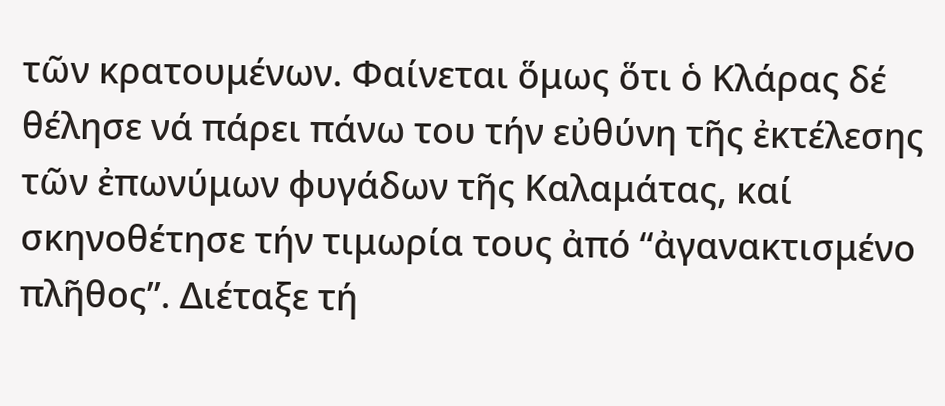τῶν κρατουμένων. Φαίνεται ὅμως ὅτι ὁ Κλάρας δέ θέλησε νά πάρει πάνω του τήν εὐθύνη τῆς ἐκτέλεσης τῶν ἐπωνύμων φυγάδων τῆς Καλαμάτας, καί σκηνοθέτησε τήν τιμωρία τους ἀπό “ἀγανακτισμένο πλῆθος”. Διέταξε τή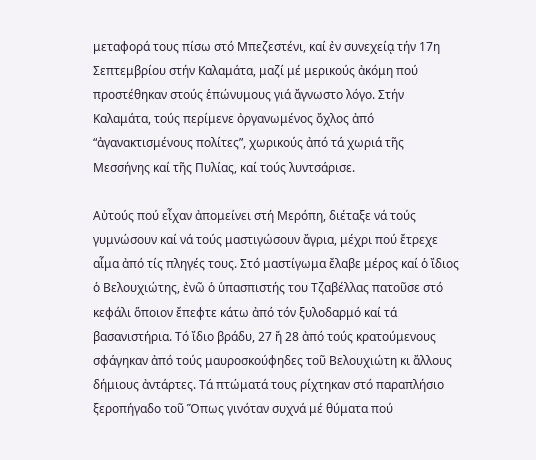μεταφορά τους πίσω στό Μπεζεστένι, καί ἐν συνεχείᾳ τήν 17η Σεπτεμβρίου στήν Καλαμάτα, μαζί μέ μερικούς ἀκόμη πού προστέθηκαν στούς ἑπώνυμους γιά ἄγνωστο λόγο. Στήν Καλαμάτα, τούς περίμενε ὀργανωμένος ὄχλος ἀπό “ἀγανακτισμένους πολίτες”, χωρικούς ἀπό τά χωριά τῆς Μεσσήνης καί τῆς Πυλίας, καί τούς λυντσάρισε.

Αὐτούς πού εἶχαν ἀπομείνει στή Μερόπη, διέταξε νά τούς γυμνώσουν καί νά τούς μαστιγώσουν ἄγρια, μέχρι πού ἔτρεχε αἷμα ἀπό τίς πληγές τους. Στό μαστίγωμα ἔλαβε μέρος καί ὁ ἴδιος ὁ Βελουχιώτης, ἐνῶ ὁ ὑπασπιστής του Τζαβέλλας πατοῦσε στό κεφάλι ὅποιον ἔπεφτε κάτω ἀπό τόν ξυλοδαρμό καί τά βασανιστήρια. Τό ἴδιο βράδυ, 27 ἤ 28 ἀπό τούς κρατούμενους σφάγηκαν ἀπό τούς μαυροσκούφηδες τοῦ Βελουχιώτη κι ἄλλους δήμιους ἀντάρτες. Τά πτώματά τους ρίχτηκαν στό παραπλήσιο ξεροπήγαδο τοῦ Ὅπως γινόταν συχνά μέ θύματα πού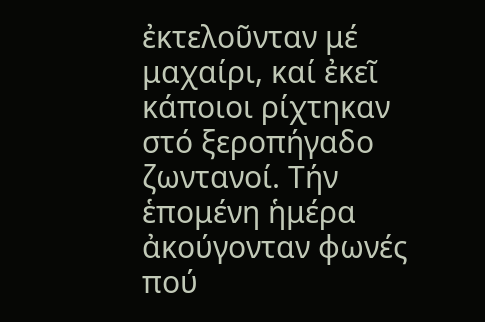ἐκτελοῦνταν μέ μαχαίρι, καί ἐκεῖ κάποιοι ρίχτηκαν στό ξεροπήγαδο ζωντανοί. Τήν ἑπομένη ἡμέρα ἀκούγονταν φωνές πού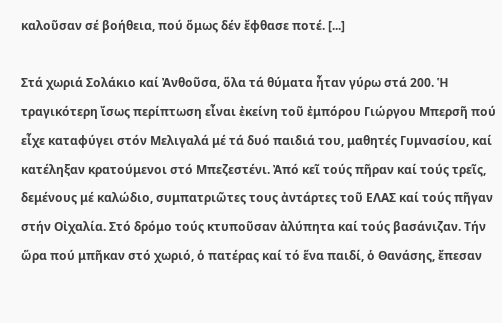καλοῦσαν σέ βοήθεια, πού ὅμως δέν ἔφθασε ποτέ. [...]

Στά χωριά Σολάκιο καί Ἀνθοῦσα, ὅλα τά θύματα ἦταν γύρω στά 200. Ἡ τραγικότερη ἴσως περίπτωση εἶναι ἐκείνη τοῦ ἐμπόρου Γιώργου Μπερσῆ πού εἶχε καταφύγει στόν Μελιγαλά μέ τά δυό παιδιά του, μαθητές Γυμνασίου, καί κατέληξαν κρατούμενοι στό Μπεζεστένι. Ἀπό κεῖ τούς πῆραν καί τούς τρεῖς, δεμένους μέ καλώδιο, συμπατριῶτες τους ἀντάρτες τοῦ ΕΛΑΣ καί τούς πῆγαν στήν Οἰχαλία. Στό δρόμο τούς κτυποῦσαν ἀλύπητα καί τούς βασάνιζαν. Τήν ὥρα πού μπῆκαν στό χωριό, ὁ πατέρας καί τό ἕνα παιδί, ὁ Θανάσης, ἔπεσαν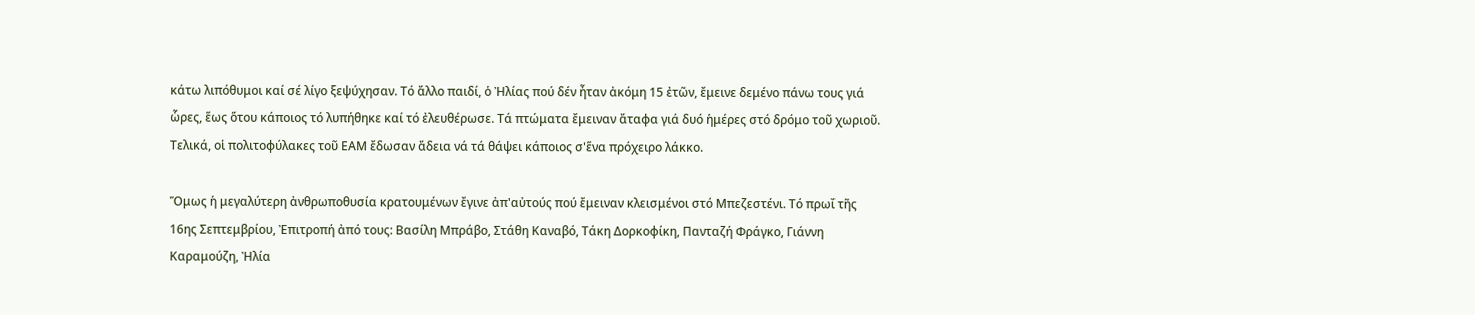κάτω λιπόθυμοι καί σέ λίγο ξεψύχησαν. Τό ἄλλο παιδί, ὁ Ἠλίας πού δέν ἦταν ἀκόμη 15 ἐτῶν, ἔμεινε δεμένο πάνω τους γιά ὧρες, ἕως ὅτου κάποιος τό λυπήθηκε καί τό ἐλευθέρωσε. Τά πτώματα ἔμειναν ἄταφα γιά δυό ἡμέρες στό δρόμο τοῦ χωριοῦ. Τελικά, οἱ πολιτοφύλακες τοῦ ΕΑΜ ἔδωσαν ἄδεια νά τά θάψει κάποιος σ'ἕνα πρόχειρο λάκκο.

Ὅμως ἡ μεγαλύτερη ἀνθρωποθυσία κρατουμένων ἔγινε ἀπ'αὐτούς πού ἔμειναν κλεισμένοι στό Μπεζεστένι. Τό πρωΐ τῆς 16ης Σεπτεμβρίου, Ἐπιτροπή ἀπό τους: Βασίλη Μπράβο, Στάθη Καναβό, Τάκη Δορκοφίκη, Πανταζή Φράγκο, Γιάννη Καραμούζη, Ἠλία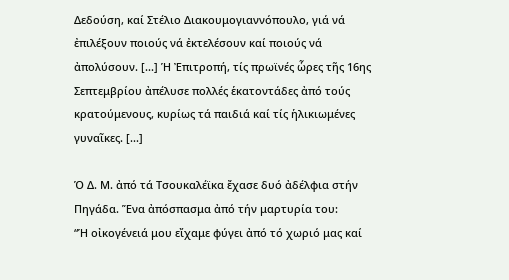Δεδούση, καί Στέλιο Διακουμογιαννόπουλο, γιά νά ἐπιλέξουν ποιούς νά ἐκτελέσουν καί ποιούς νά ἀπολύσουν. [...] Ἡ Ἐπιτροπή, τίς πρωϊνές ὧρες τῆς 16ης Σεπτεμβρίου ἀπέλυσε πολλές ἑκατοντάδες ἀπό τούς κρατούμενους, κυρίως τά παιδιά καί τίς ἡλικιωμένες γυναῖκες. [...]

Ὁ Δ. Μ. ἀπό τά Τσουκαλέϊκα ἔχασε δυό ἀδέλφια στήν Πηγάδα. Ἕνα ἀπόσπασμα ἀπό τήν μαρτυρία του:
“Ἡ οἰκογένειά μου εἴχαμε φύγει ἀπό τό χωριό μας καί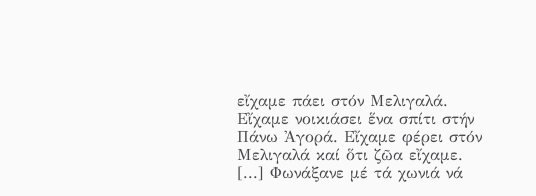εἴχαμε πάει στόν Μελιγαλά. Εἴχαμε νοικιάσει ἕνα σπίτι στήν Πάνω Ἀγορά. Εἴχαμε φέρει στόν Μελιγαλά καί ὅτι ζῶα εἴχαμε.
[...] Φωνάξανε μέ τά χωνιά νά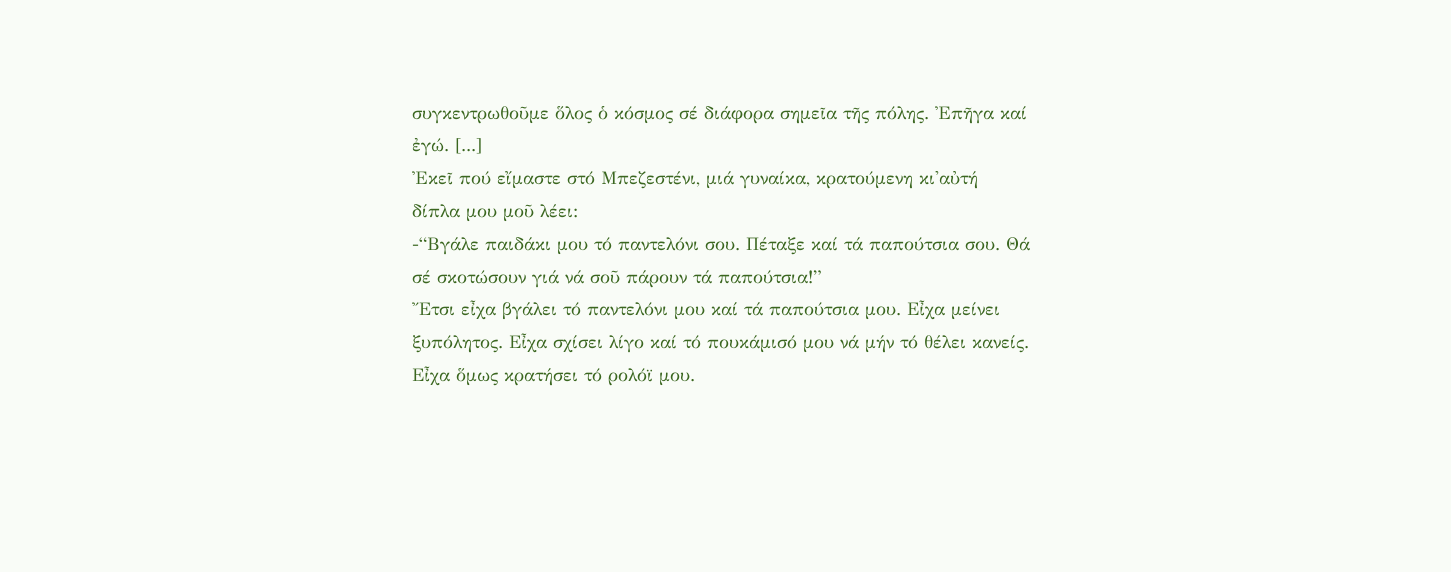συγκεντρωθοῦμε ὅλος ὁ κόσμος σέ διάφορα σημεῖα τῆς πόλης. Ἐπῆγα καί ἐγώ. [...]
Ἐκεῖ πού εἴμαστε στό Μπεζεστένι, μιά γυναίκα, κρατούμενη κι'αὐτή δίπλα μου μοῦ λέει:
-“Βγάλε παιδάκι μου τό παντελόνι σου. Πέταξε καί τά παπούτσια σου. Θά σέ σκοτώσουν γιά νά σοῦ πάρουν τά παπούτσια!”
Ἔτσι εἶχα βγάλει τό παντελόνι μου καί τά παπούτσια μου. Εἶχα μείνει ξυπόλητος. Εἶχα σχίσει λίγο καί τό πουκάμισό μου νά μήν τό θέλει κανείς. Εἶχα ὅμως κρατήσει τό ρολόϊ μου.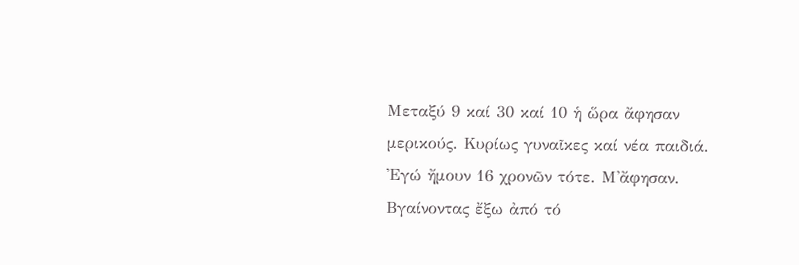Μεταξύ 9 καί 30 καί 10 ἡ ὥρα ἄφησαν μερικούς. Κυρίως γυναῖκες καί νέα παιδιά. Ἐγώ ἤμουν 16 χρονῶν τότε. Μ'ἄφησαν.
Βγαίνοντας ἔξω ἀπό τό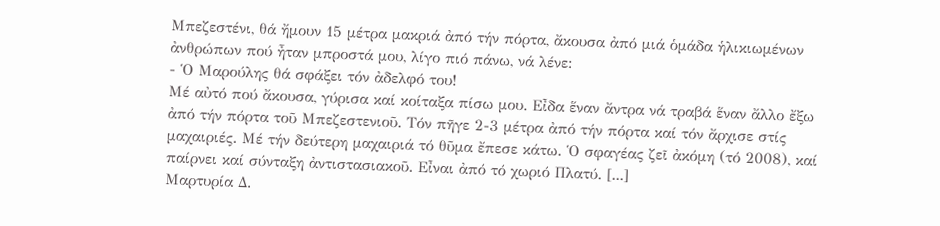Μπεζεστένι, θά ἤμουν 15 μέτρα μακριά ἀπό τήν πόρτα, ἄκουσα ἀπό μιά ὁμάδα ἡλικιωμένων ἀνθρώπων πού ἦταν μπροστά μου, λίγο πιό πάνω, νά λένε:
- Ὁ Μαρούλης θά σφάξει τόν ἀδελφό του!
Μέ αὐτό πού ἄκουσα, γύρισα καί κοίταξα πίσω μου. Εἶδα ἕναν ἄντρα νά τραβά ἕναν ἄλλο ἔξω ἀπό τήν πόρτα τοῦ Μπεζεστενιοῦ. Τόν πῆγε 2-3 μέτρα ἀπό τήν πόρτα καί τόν ἄρχισε στίς μαχαιριές. Μέ τήν δεύτερη μαχαιριά τό θῦμα ἔπεσε κάτω. Ὁ σφαγέας ζεῖ ἀκόμη (τό 2008), καί παίρνει καί σύνταξη ἀντιστασιακοῦ. Εἶναι ἀπό τό χωριό Πλατύ. [...]
Μαρτυρία Δ.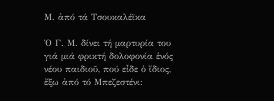Μ. ἀπό τά Τσουκαλέϊκα

Ὁ Γ. Μ. δίνει τή μαρτυρία του γιά μιά φρικτή δολοφονία ἑνός νέου παιδιοῦ, πού εἶδε ὁ ἴδιος, ἔξω ἀπό τό Μπεζεστένι: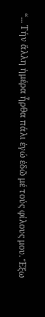“... Τήν ἄλλη ἡμέρα ἦρθα πάλι ἐγώ ἐδῶ μέ τούς φίλους μου. Ἔξω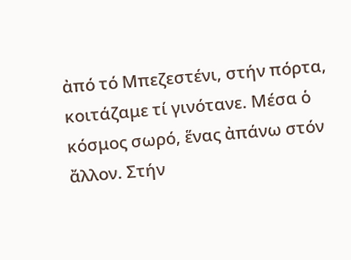ἀπό τό Μπεζεστένι, στήν πόρτα, κοιτάζαμε τί γινότανε. Μέσα ὁ κόσμος σωρό, ἕνας ἀπάνω στόν ἄλλον. Στήν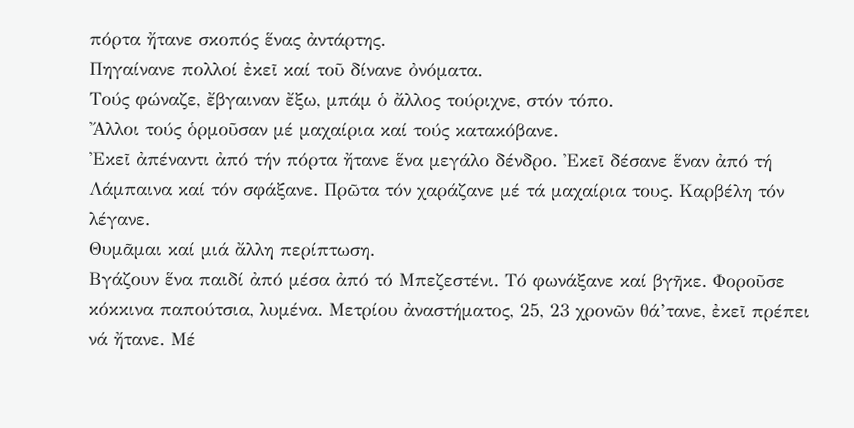πόρτα ἤτανε σκοπός ἕνας ἀντάρτης.
Πηγαίνανε πολλοί ἐκεῖ καί τοῦ δίνανε ὀνόματα.
Τούς φώναζε, ἔβγαιναν ἔξω, μπάμ ὁ ἄλλος τούριχνε, στόν τόπο.
Ἄλλοι τούς ὁρμοῦσαν μέ μαχαίρια καί τούς κατακόβανε.
Ἐκεῖ ἀπέναντι ἀπό τήν πόρτα ἤτανε ἕνα μεγάλο δένδρο. Ἐκεῖ δέσανε ἕναν ἀπό τή Λάμπαινα καί τόν σφάξανε. Πρῶτα τόν χαράζανε μέ τά μαχαίρια τους. Καρβέλη τόν λέγανε.
Θυμᾶμαι καί μιά ἄλλη περίπτωση.
Βγάζουν ἕνα παιδί ἀπό μέσα ἀπό τό Μπεζεστένι. Τό φωνάξανε καί βγῆκε. Φοροῦσε κόκκινα παπούτσια, λυμένα. Μετρίου ἀναστήματος, 25, 23 χρονῶν θά’τανε, ἐκεῖ πρέπει νά ἤτανε. Μέ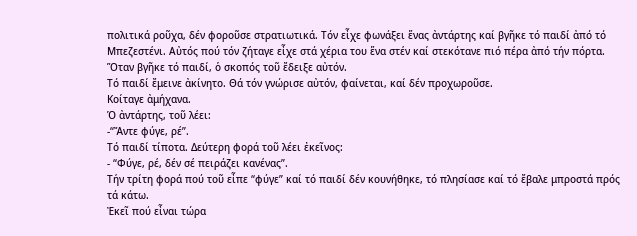πολιτικά ροῦχα, δέν φοροῦσε στρατιωτικά. Τόν εἶχε φωνάξει ἕνας ἀντάρτης καί βγῆκε τό παιδί ἀπό τό Μπεζεστένι. Αὐτός πού τόν ζήταγε εἶχε στά χέρια του ἕνα στέν καί στεκότανε πιό πέρα ἀπό τήν πόρτα.
Ὅταν βγῆκε τό παιδί, ὁ σκοπός τοῦ ἔδειξε αὐτόν.
Τό παιδί ἔμεινε ἀκίνητο. Θά τόν γνώρισε αὐτόν, φαίνεται, καί δέν προχωροῦσε.
Κοίταγε ἀμήχανα.
Ὁ ἀντάρτης, τοῦ λέει:
-“Ἄντε φύγε, ρέ”.
Τό παιδί τίποτα. Δεύτερη φορά τοῦ λέει ἐκεῖνος:
- “Φύγε, ρέ, δέν σέ πειράζει κανένας”.
Τήν τρίτη φορά πού τοῦ εἶπε “φύγε” καί τό παιδί δέν κουνήθηκε, τό πλησίασε καί τό ἔβαλε μπροστά πρός τά κάτω.
Ἐκεῖ πού εἶναι τώρα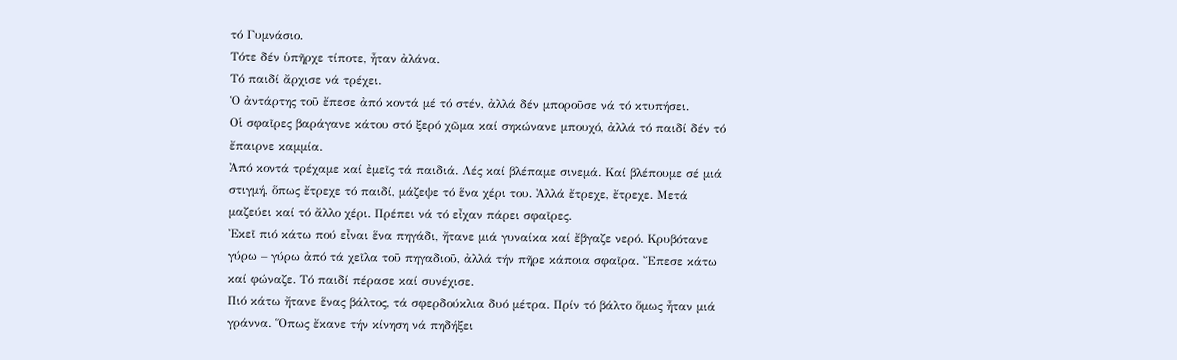τό Γυμνάσιο.
Τότε δέν ὑπῆρχε τίποτε, ἦταν ἀλάνα.
Τό παιδί ἄρχισε νά τρέχει.
Ὁ ἀντάρτης τοῦ ἔπεσε ἀπό κοντά μέ τό στέν, ἀλλά δέν μποροῦσε νά τό κτυπήσει.
Οἱ σφαῖρες βαράγανε κάτου στό ξερό χῶμα καί σηκώνανε μπουχό, ἀλλά τό παιδί δέν τό ἔπαιρνε καμμία.
Ἀπό κοντά τρέχαμε καί ἐμεῖς τά παιδιά. Λές καί βλέπαμε σινεμά. Καί βλέπουμε σέ μιά στιγμή, ὅπως ἔτρεχε τό παιδί, μάζεψε τό ἕνα χέρι του. Ἀλλά ἔτρεχε, ἔτρεχε. Μετά μαζεύει καί τό ἄλλο χέρι. Πρέπει νά τό εἶχαν πάρει σφαῖρες.
Ἐκεῖ πιό κάτω πού εἶναι ἕνα πηγάδι, ἤτανε μιά γυναίκα καί ἔβγαζε νερό. Κρυβότανε γύρω – γύρω ἀπό τά χεῖλα τοῦ πηγαδιοῦ, ἀλλά τήν πῆρε κάποια σφαῖρα. Ἔπεσε κάτω καί φώναζε. Τό παιδί πέρασε καί συνέχισε.
Πιό κάτω ἤτανε ἕνας βάλτος, τά σφερδούκλια δυό μέτρα. Πρίν τό βάλτο ὅμως ἦταν μιά γράννα. Ὅπως ἔκανε τήν κίνηση νά πηδήξει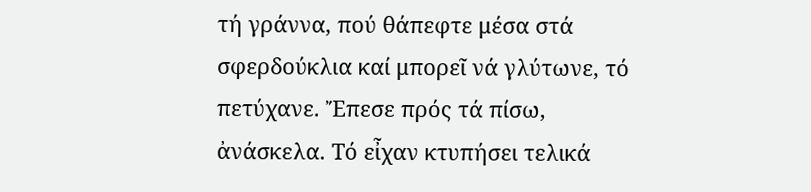τή γράννα, πού θάπεφτε μέσα στά σφερδούκλια καί μπορεῖ νά γλύτωνε, τό πετύχανε. Ἔπεσε πρός τά πίσω, ἀνάσκελα. Τό εἶχαν κτυπήσει τελικά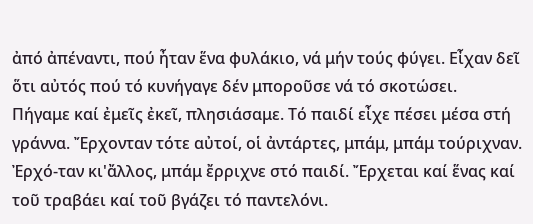ἀπό ἀπέναντι, πού ἦταν ἕνα φυλάκιο, νά μήν τούς φύγει. Εἶχαν δεῖ ὅτι αὐτός πού τό κυνήγαγε δέν μποροῦσε νά τό σκοτώσει.
Πήγαμε καί ἐμεῖς ἐκεῖ, πλησιάσαμε. Τό παιδί εἶχε πέσει μέσα στή γράννα. Ἔρχονταν τότε αὐτοί, οἱ ἀντάρτες, μπάμ, μπάμ τούριχναν. Ἐρχό-ταν κι'ἄλλος, μπάμ ἔρριχνε στό παιδί. Ἔρχεται καί ἕνας καί τοῦ τραβάει καί τοῦ βγάζει τό παντελόνι.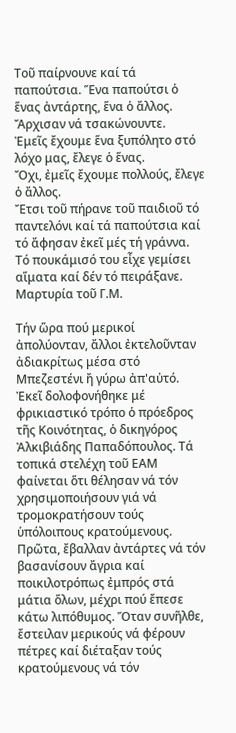Τοῦ παίρνουνε καί τά παπούτσια. Ἕνα παπούτσι ὁ ἕνας ἀντάρτης, ἕνα ὁ ἄλλος.
Ἄρχισαν νά τσακώνουντε.
Ἐμεῖς ἔχουμε ἕνα ξυπόλητο στό λόχο μας, ἔλεγε ὁ ἕνας.
Ὄχι, ἐμεῖς ἔχουμε πολλούς, ἔλεγε ὁ ἄλλος.
Ἔτσι τοῦ πήρανε τοῦ παιδιοῦ τό παντελόνι καί τά παπούτσια καί τό ἄφησαν ἐκεῖ μές τή γράννα. Τό πουκάμισό του εἶχε γεμίσει αἵματα καί δέν τό πειράξανε.
Μαρτυρία τοῦ Γ.Μ.

Τήν ὥρα πού μερικοί ἀπολύονταν, ἄλλοι ἐκτελοῦνταν ἀδιακρίτως μέσα στό Μπεζεστένι ἤ γύρω ἀπ'αὐτό. Ἐκεῖ δολοφονήθηκε μέ φρικιαστικό τρόπο ὁ πρόεδρος τῆς Κοινότητας, ὁ δικηγόρος Ἀλκιβιάδης Παπαδόπουλος. Τά τοπικά στελέχη τοῦ ΕΑΜ φαίνεται ὅτι θέλησαν νά τόν χρησιμοποιήσουν γιά νά τρομοκρατήσουν τούς ὑπόλοιπους κρατούμενους. Πρῶτα, ἔβαλλαν ἀντάρτες νά τόν βασανίσουν ἄγρια καί ποικιλοτρόπως ἐμπρός στά μάτια ὅλων, μέχρι πού ἔπεσε κάτω λιπόθυμος. Ὅταν συνῆλθε, ἔστειλαν μερικούς νά φέρουν πέτρες καί διέταξαν τούς κρατούμενους νά τόν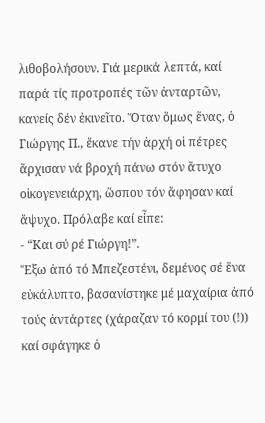λιθοβολήσουν. Γιά μερικά λεπτά, καί παρά τίς προτροπές τῶν ἀνταρτῶν, κανείς δέν ἐκινεῖτο. Ὅταν ὅμως ἕνας, ὁ Γιώργης Π., ἔκανε τήν ἀρχή οἱ πέτρες ἄρχισαν νά βροχή πάνω στόν ἄτυχο οἰκογενειάρχη, ὥσπου τόν ἄφησαν καί ἄψυχο. Πρόλαβε καί εἶπε:
- “Και σύ ρέ Γιώργη!”.
Ἔξω ἀπό τό Μπεζεστένι, δεμένος σέ ἕνα εὐκάλυπτο, βασανίστηκε μέ μαχαίρια ἀπό τούς ἀντάρτες (χάραζαν τό κορμί του (!)) καί σφάγηκε ὁ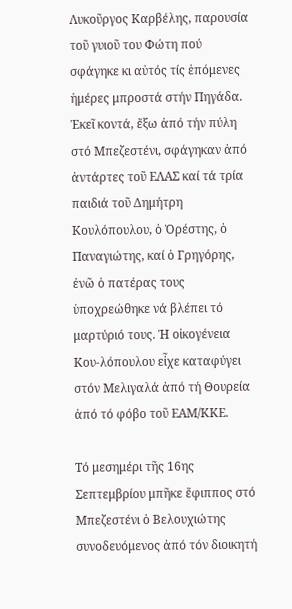Λυκοῦργος Καρβέλης, παρουσία τοῦ γυιοῦ του Φώτη πού σφάγηκε κι αὐτός τίς ἑπόμενες ἡμέρες μπροστά στήν Πηγάδα. Ἐκεῖ κοντά, ἔξω ἀπό τήν πύλη στό Μπεζεστένι, σφάγηκαν ἀπό ἀντάρτες τοῦ ΕΛΑΣ καί τά τρία παιδιά τοῦ Δημήτρη Κουλόπουλου, ὁ Ὀρέστης, ὁ Παναγιώτης, καί ὁ Γρηγόρης, ἐνῶ ὁ πατέρας τους ὑποχρεώθηκε νά βλέπει τό μαρτύριό τους. Ἡ οἰκογένεια Κου-λόπουλου εἶχε καταφύγει στόν Μελιγαλά ἀπό τή Θουρεία ἀπό τό φόβο τοῦ ΕΑΜ/ΚΚΕ.

Τό μεσημέρι τῆς 16ης Σεπτεμβρίου μπῆκε ἔφιππος στό Μπεζεστένι ὁ Βελουχιώτης συνοδευόμενος ἀπό τόν διοικητή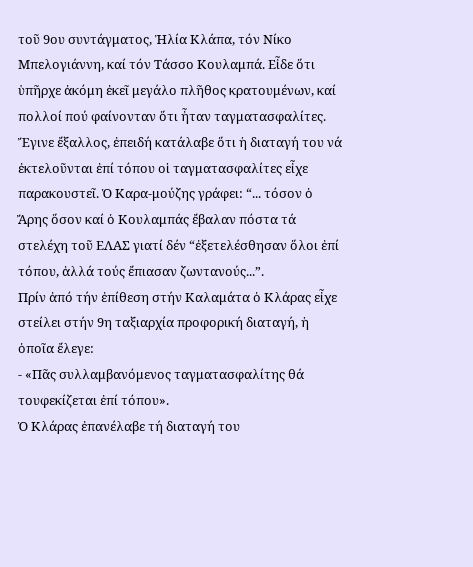τοῦ 9ου συντάγματος, Ἠλία Κλάπα, τόν Νίκο Μπελογιάννη, καί τόν Τάσσο Κουλαμπά. Εἶδε ὅτι ὑπῆρχε ἀκόμη ἐκεῖ μεγάλο πλῆθος κρατουμένων, καί πολλοί πού φαίνονταν ὅτι ἦταν ταγματασφαλίτες. Ἔγινε ἔξαλλος, ἐπειδή κατάλαβε ὅτι ἡ διαταγή του νά ἐκτελοῦνται ἐπί τόπου οἱ ταγματασφαλίτες εἶχε παρακουστεῖ. Ὁ Καρα-μούζης γράφει: “... τόσον ὁ Ἄρης ὅσον καί ὁ Κουλαμπάς ἔβαλαν πόστα τά στελέχη τοῦ ΕΛΑΣ γιατί δέν “ἐξετελέσθησαν ὅλοι ἐπί τόπου, ἀλλά τούς ἔπιασαν ζωντανούς...”.
Πρίν ἀπό τήν ἐπίθεση στήν Καλαμάτα ὁ Κλάρας εἶχε στείλει στήν 9η ταξιαρχία προφορική διαταγή, ἡ ὁποῖα ἔλεγε:
- «Πᾶς συλλαμβανόμενος ταγματασφαλίτης θά τουφεκίζεται ἐπί τόπου».
Ὁ Κλάρας ἐπανέλαβε τή διαταγή του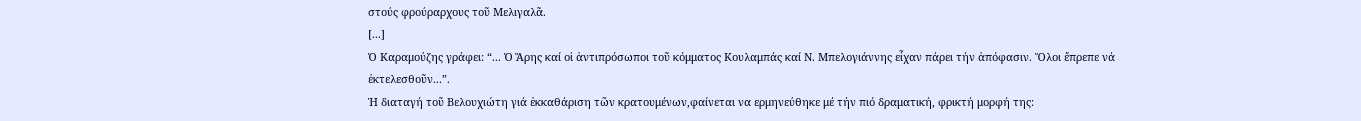στούς φρούραρχους τοῦ Μελιγαλᾶ.
[...]
Ὁ Καραμούζης γράφει: “... Ὁ Ἄρης καί οἱ ἀντιπρόσωποι τοῦ κόμματος Κουλαμπάς καί Ν. Μπελογιάννης εἶχαν πάρει τήν ἀπόφασιν. Ὅλοι ἔπρεπε νά ἐκτελεσθοῦν...”.
Ἡ διαταγή τοῦ Βελουχιώτη γιά ἐκκαθάριση τῶν κρατουμένων,φαίνεται να ερμηνεύθηκε μέ τήν πιό δραματική, φρικτή μορφή της: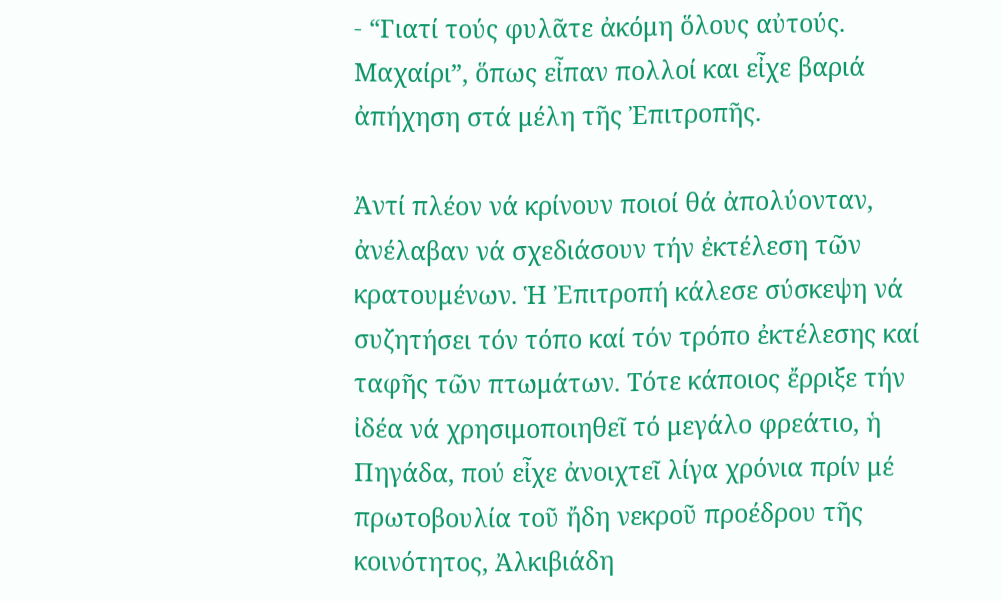- “Γιατί τούς φυλᾶτε ἀκόμη ὅλους αὐτούς. Μαχαίρι”, ὅπως εἶπαν πολλοί και εἶχε βαριά ἀπήχηση στά μέλη τῆς Ἐπιτροπῆς.

Ἀντί πλέον νά κρίνουν ποιοί θά ἀπολύονταν, ἀνέλαβαν νά σχεδιάσουν τήν ἐκτέλεση τῶν κρατουμένων. Ἡ Ἐπιτροπή κάλεσε σύσκεψη νά συζητήσει τόν τόπο καί τόν τρόπο ἐκτέλεσης καί ταφῆς τῶν πτωμάτων. Τότε κάποιος ἔρριξε τήν ἰδέα νά χρησιμοποιηθεῖ τό μεγάλο φρεάτιο, ἡ Πηγάδα, πού εἶχε ἀνοιχτεῖ λίγα χρόνια πρίν μέ πρωτοβουλία τοῦ ἤδη νεκροῦ προέδρου τῆς κοινότητος, Ἀλκιβιάδη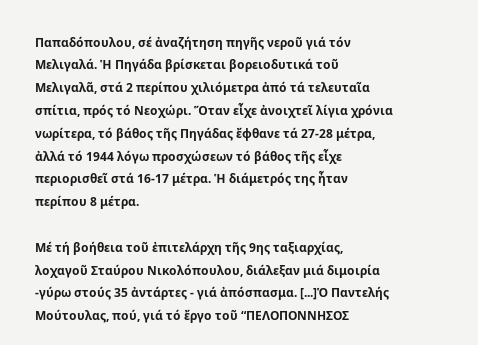Παπαδόπουλου, σέ ἀναζήτηση πηγῆς νεροῦ γιά τόν Μελιγαλά. Ἡ Πηγάδα βρίσκεται βορειοδυτικά τοῦ Μελιγαλᾶ, στά 2 περίπου χιλιόμετρα ἀπό τά τελευταῖα σπίτια, πρός τό Νεοχώρι. Ὅταν εἶχε ἀνοιχτεῖ λίγια χρόνια νωρίτερα, τό βάθος τῆς Πηγάδας ἔφθανε τά 27-28 μέτρα, ἀλλά τό 1944 λόγω προσχώσεων τό βάθος τῆς εἶχε περιορισθεῖ στά 16-17 μέτρα. Ἡ διάμετρός της ἦταν περίπου 8 μέτρα.

Μέ τή βοήθεια τοῦ ἐπιτελάρχη τῆς 9ης ταξιαρχίας, λοχαγοῦ Σταύρου Νικολόπουλου, διάλεξαν μιά διμοιρία -γύρω στούς 35 ἀντάρτες - γιά ἀπόσπασμα. [...]Ὁ Παντελής Μούτουλας, πού, γιά τό ἔργο τοῦ “ΠΕΛΟΠΟΝΝΗΣΟΣ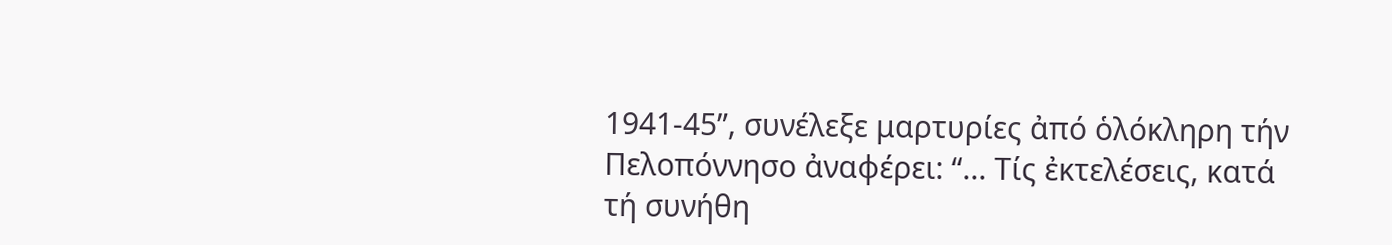1941-45”, συνέλεξε μαρτυρίες ἀπό ὁλόκληρη τήν Πελοπόννησο ἀναφέρει: “... Τίς ἐκτελέσεις, κατά τή συνήθη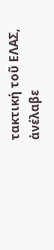τακτική τοῦ ΕΛΑΣ, ἀνέλαβε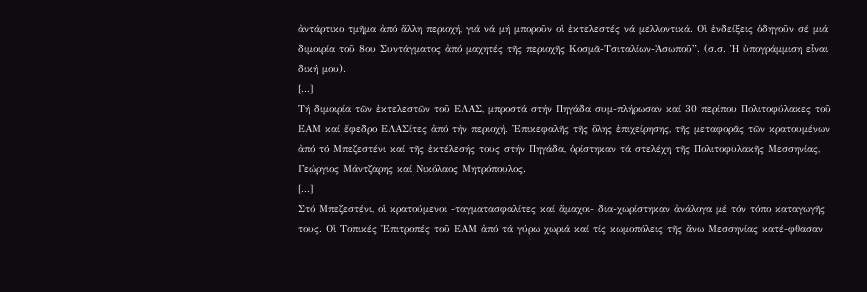ἀντάρτικο τμῆμα ἀπό ἄλλη περιοχή, γιά νά μή μποροῦν οἱ ἐκτελεστές νά μελλοντικά. Οἱ ἐνδείξεις ὁδηγοῦν σέ μιά διμοιρία τοῦ 8ου Συντάγματος ἀπό μαχητές τῆς περιοχῆς Κοσμᾶ-Τσιταλίων-Ἀσωποῦ”. (σ.σ. Ἡ ὑπογράμμιση εἶναι δική μου).
[...]
Τή διμοιρία τῶν ἐκτελεστῶν τοῦ ΕΛΑΣ, μπροστά στήν Πηγάδα συμ-πλήρωσαν καί 30 περίπου Πολιτοφύλακες τοῦ ΕΑΜ καί ἔφεδρο ΕΛΑΣίτες ἀπό τήν περιοχή. Ἐπικεφαλῆς τῆς ὅλης ἐπιχείρησης, τῆς μεταφορᾶς τῶν κρατουμένων ἀπό τό Μπεζεστένι καί τῆς ἐκτέλεσής τους στήν Πηγάδα, ὁρίστηκαν τά στελέχη τῆς Πολιτοφυλακῆς Μεσσηνίας, Γεώργιος Μάντζαρης καί Νικόλαος Μητρόπουλος.
[...]
Στό Μπεζεστένι, οἱ κρατούμενοι -ταγματασφαλίτες καί ἄμαχοι- δια-χωρίστηκαν ἀνάλογα μέ τόν τόπο καταγωγῆς τους. Οἱ Τοπικές Ἐπιτροπές τοῦ ΕΑΜ ἀπό τά γύρω χωριά καί τίς κωμοπόλεις τῆς ἄνω Μεσσηνίας κατέ-φθασαν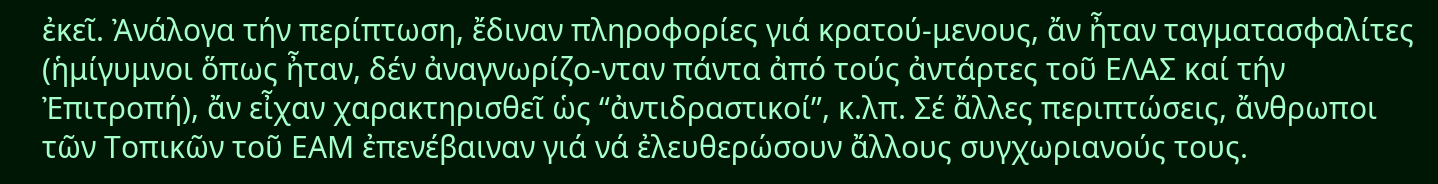ἐκεῖ. Ἀνάλογα τήν περίπτωση, ἔδιναν πληροφορίες γιά κρατού-μενους, ἄν ἦταν ταγματασφαλίτες (ἡμίγυμνοι ὅπως ἦταν, δέν ἀναγνωρίζο-νταν πάντα ἀπό τούς ἀντάρτες τοῦ ΕΛΑΣ καί τήν Ἐπιτροπή), ἄν εἶχαν χαρακτηρισθεῖ ὡς “ἀντιδραστικοί”, κ.λπ. Σέ ἄλλες περιπτώσεις, ἄνθρωποι τῶν Τοπικῶν τοῦ ΕΑΜ ἐπενέβαιναν γιά νά ἐλευθερώσουν ἄλλους συγχωριανούς τους.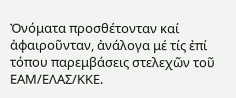Ὀνόματα προσθέτονταν καί ἀφαιροῦνταν, ἀνάλογα μέ τίς ἐπί τόπου παρεμβάσεις στελεχῶν τοῦ ΕΑΜ/ΕΛΑΣ/ΚΚΕ.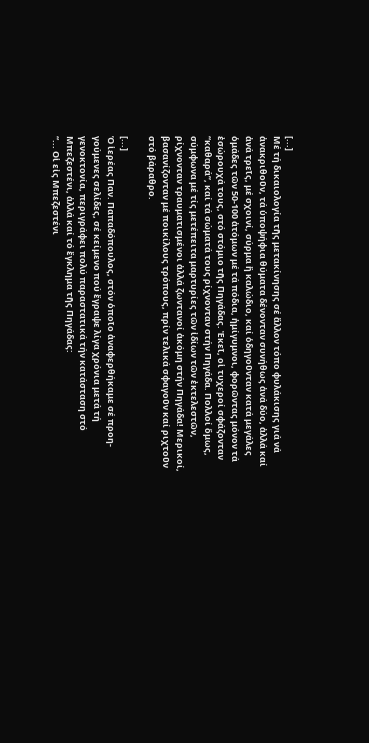[...]
Μέ τή δικαιολογία τῆς μετακίνησης σέ ἄλλον τόπο φυλάκισης γιά νά ἀνακριθοῦν, τά ὑποψήφια θύματα δένονταν συνήθως ἀνά δύο, ἀλλά καί ἀνά τρεῖς, μέ σχοινί, σύρμα ἤ καλώδιο, καί ὁδηγοῦνταν κατά μεγάλες ὁμάδες τῶν 50-100 ἀτόμων μέ τά πόδια, ἡμίγυμνοι, φορῶντας μόνον τά ἐσώρουχά τους, στό στόμιο τῆς Πηγάδας. Ἐκεῖ, οἱ τυχεροί σφάζονταν “καθαρά”, καί τά σώματά τους ρίχνονταν στήν Πηγάδα. Πολλοί ὅμως, σύμφωνα μέ τίς μετέπειτα μαρτυρίες τῶν ἰδίων τῶν ἐκτελεστῶν, ρίχνονταν τραυματισμένοι ἀλλά ζωντανοί ἀκόμη στήν Πηγάδα! Μερικοί, βασανίζονταν μέ ποικίλους τρόπους, πρίν τελικά σφαγοῦν καί ριχτοῦν στό βάραθρο.

[...]
Ὁ ἱερέας Παν. Παπαδόπουλος, στόν ὁποῖο ἀναφερθήκαμε σέ προη-γούμενες σελίδες, σέ κείμενο πού ἔγραψε λίγα χρόνια μετά τή γενοκτονία, περιγράφει πολύ παραστατικά τήν κατάσταση στό Μπεζεστένι, ἀλλά καί τό ἔγκλημα τῆς Πηγάδας:
“... Οἱ εἰς Μπεζεστένι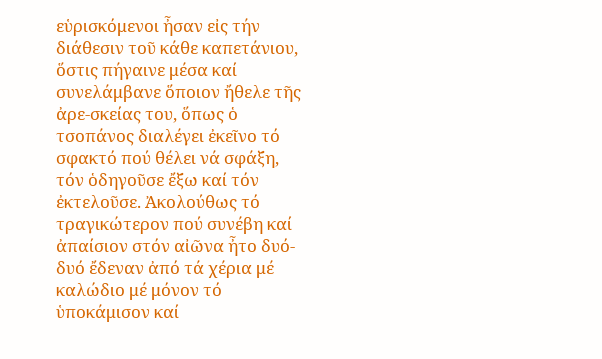εὑρισκόμενοι ἦσαν εἰς τήν διάθεσιν τοῦ κάθε καπετάνιου, ὅστις πήγαινε μέσα καί συνελάμβανε ὅποιον ἤθελε τῆς ἀρε-σκείας του, ὅπως ὁ τσοπάνος διαλέγει ἐκεῖνο τό σφακτό πού θέλει νά σφάξη, τόν ὁδηγοῦσε ἔξω καί τόν ἐκτελοῦσε. Ἀκολούθως τό τραγικώτερον πού συνέβη καί ἀπαίσιον στόν αἰῶνα ἦτο δυό-δυό ἔδεναν ἀπό τά χέρια μέ καλώδιο μέ μόνον τό ὑποκάμισον καί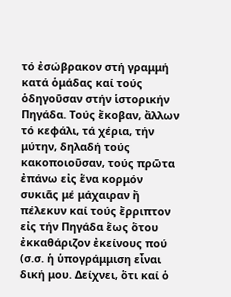τό ἐσώβρακον στή γραμμή κατά ὁμάδας καί τούς ὁδηγοῦσαν στήν ἱστορικήν Πηγάδα. Τούς ἔκοβαν, ἄλλων τό κεφάλι, τά χέρια, τήν μύτην, δηλαδή τούς κακοποιοῦσαν, τούς πρῶτα ἐπάνω εἰς ἕνα κορμόν συκιᾶς μέ μάχαιραν ἤ πέλεκυν καί τούς ἔρριπτον εἰς τήν Πηγάδα ἕως ὅτου ἐκκαθάριζον ἐκείνους πού (σ.σ. ἡ ὑπογράμμιση εἶναι δική μου. Δείχνει, ὅτι καί ὁ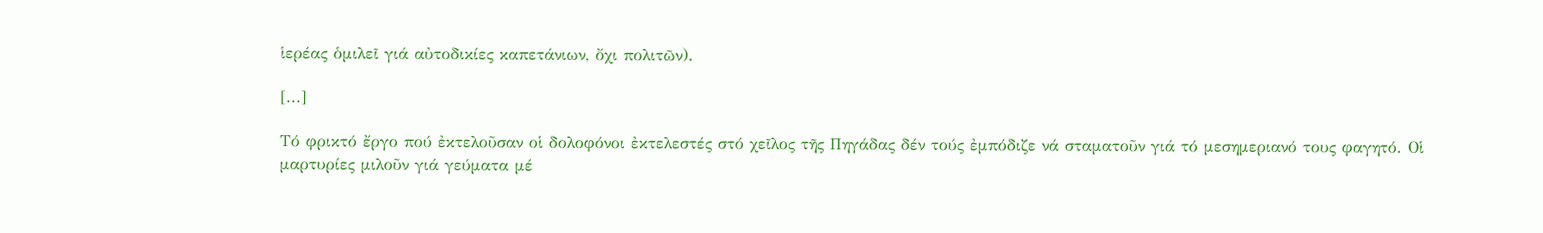ἱερέας ὁμιλεῖ γιά αὐτοδικίες καπετάνιων, ὄχι πολιτῶν).

[...]

Τό φρικτό ἔργο πού ἐκτελοῦσαν οἱ δολοφόνοι ἐκτελεστές στό χεῖλος τῆς Πηγάδας δέν τούς ἐμπόδιζε νά σταματοῦν γιά τό μεσημεριανό τους φαγητό. Οἱ μαρτυρίες μιλοῦν γιά γεύματα μέ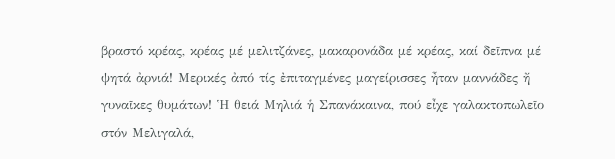βραστό κρέας, κρέας μέ μελιτζάνες, μακαρονάδα μέ κρέας, καί δεῖπνα μέ ψητά ἀρνιά! Μερικές ἀπό τίς ἐπιταγμένες μαγείρισσες ἦταν μαννάδες ἤ γυναῖκες θυμάτων! Ἡ θειά Μηλιά ἡ Σπανάκαινα, πού εἶχε γαλακτοπωλεῖο στόν Μελιγαλά,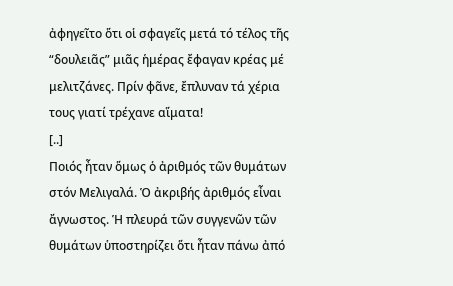ἀφηγεῖτο ὅτι οἱ σφαγεῖς μετά τό τέλος τῆς “δουλειᾶς” μιᾶς ἡμέρας ἔφαγαν κρέας μέ μελιτζάνες. Πρίν φᾶνε, ἔπλυναν τά χέρια τους γιατί τρέχανε αἵματα!
[..]
Ποιός ἦταν ὅμως ὁ ἀριθμός τῶν θυμάτων στόν Μελιγαλά. Ὁ ἀκριβής ἀριθμός εἶναι ἄγνωστος. Ἡ πλευρά τῶν συγγενῶν τῶν θυμάτων ὑποστηρίζει ὅτι ἦταν πάνω ἀπό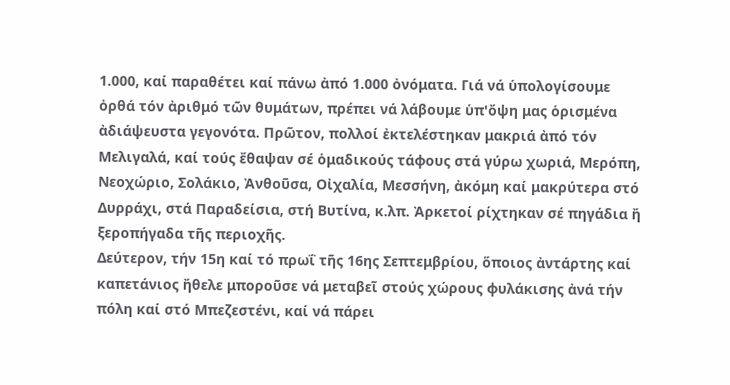1.000, καί παραθέτει καί πάνω ἀπό 1.000 ὀνόματα. Γιά νά ὑπολογίσουμε ὀρθά τόν ἀριθμό τῶν θυμάτων, πρέπει νά λάβουμε ὑπ'ὄψη μας ὁρισμένα ἀδιάψευστα γεγονότα. Πρῶτον, πολλοί ἐκτελέστηκαν μακριά ἀπό τόν Μελιγαλά, καί τούς ἔθαψαν σέ ὁμαδικούς τάφους στά γύρω χωριά, Μερόπη, Νεοχώριο, Σολάκιο, Ἀνθοῦσα, Οἰχαλία, Μεσσήνη, ἀκόμη καί μακρύτερα στό Δυρράχι, στά Παραδείσια, στή Βυτίνα, κ.λπ. Ἀρκετοί ρίχτηκαν σέ πηγάδια ἤ ξεροπήγαδα τῆς περιοχῆς.
Δεύτερον, τήν 15η καί τό πρωΐ τῆς 16ης Σεπτεμβρίου, ὅποιος ἀντάρτης καί καπετάνιος ἤθελε μποροῦσε νά μεταβεῖ στούς χώρους φυλάκισης ἀνά τήν πόλη καί στό Μπεζεστένι, καί νά πάρει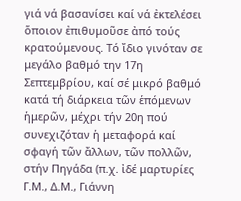γιά νά βασανίσει καί νά ἐκτελέσει ὅποιον ἐπιθυμοῦσε ἀπό τούς κρατούμενους. Τό ἴδιο γινόταν σε μεγάλο βαθμό την 17η Σεπτεμβρίου, καί σέ μικρό βαθμό κατά τή διάρκεια τῶν ἑπόμενων ἡμερῶν, μέχρι τήν 20η πού συνεχιζόταν ἡ μεταφορά καί σφαγή τῶν ἄλλων, τῶν πολλῶν, στήν Πηγάδα (π.χ. ἰδέ μαρτυρίες Γ.Μ., Δ.Μ., Γιάννη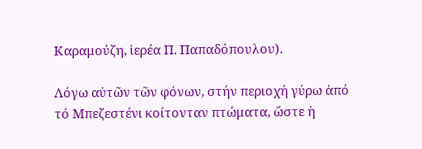Καραμούζη, ἱερέα Π. Παπαδόπουλου).

Λόγω αὐτῶν τῶν φόνων, στήν περιοχή γύρω ἀπό τό Μπεζεστένι κοίτονταν πτώματα, ὥστε ἡ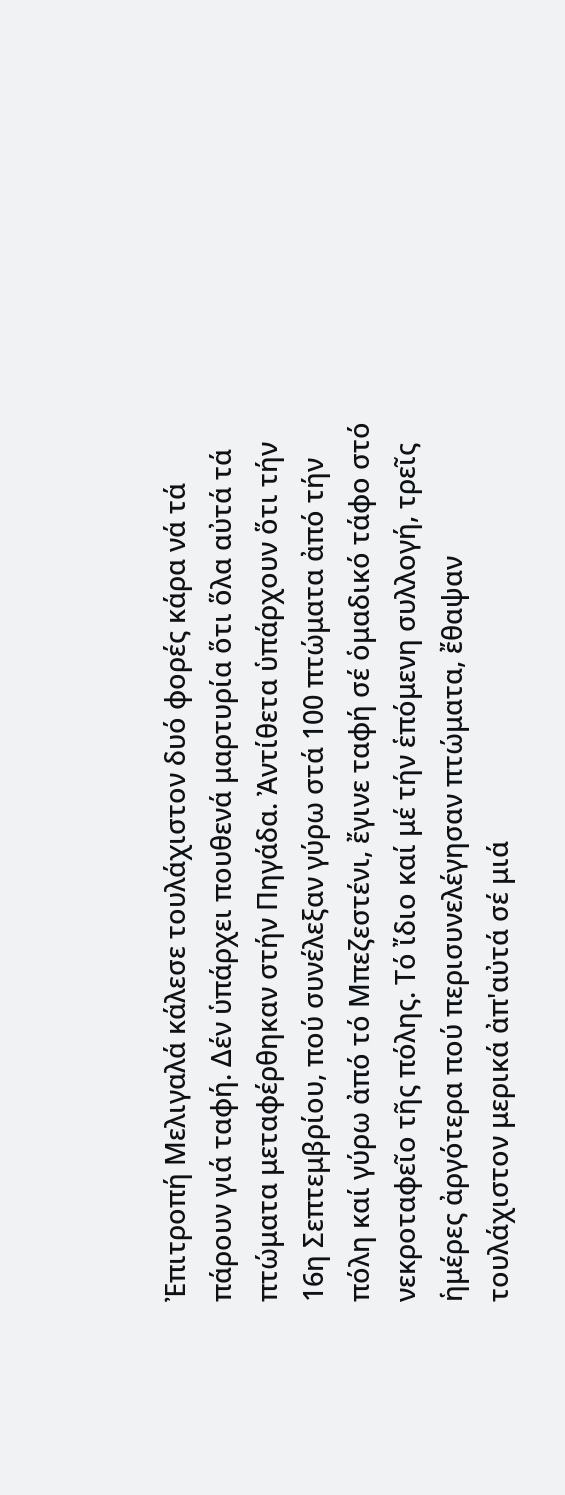Ἐπιτροπή Μελιγαλά κάλεσε τουλάχιστον δυό φορές κάρα νά τά πάρουν γιά ταφή. Δέν ὑπάρχει πουθενά μαρτυρία ὅτι ὅλα αὐτά τά πτώματα μεταφέρθηκαν στήν Πηγάδα. Ἀντίθετα ὑπάρχουν ὅτι τήν 16η Σεπτεμβρίου, πού συνέλεξαν γύρω στά 100 πτώματα ἀπό τήν πόλη καί γύρω ἀπό τό Μπεζεστένι, ἔγινε ταφή σέ ὁμαδικό τάφο στό νεκροταφεῖο τῆς πόλης. Τό ἴδιο καί μέ τήν ἑπόμενη συλλογή, τρεῖς ἡμέρες ἀργότερα πού περισυνελέγησαν πτώματα, ἔθαψαν τουλάχιστον μερικά ἀπ'αὐτά σέ μιά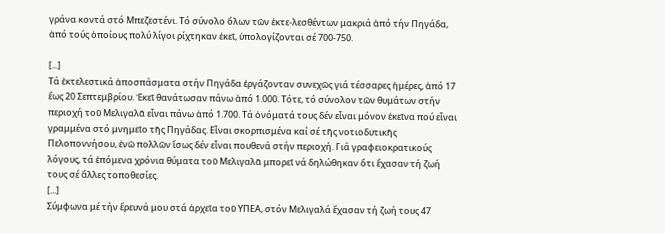γράνα κοντά στό Μπεζεστένι. Τό σύνολο ὅλων τῶν ἐκτε-λεσθέντων μακριά ἀπό τήν Πηγάδα, ἀπό τούς ὁποίους πολύ λίγοι ρίχτηκαν ἐκεῖ, ὑπολογίζονται σέ 700-750.

[...]
Τά ἐκτελεστικά ἀποσπάσματα στήν Πηγάδα ἐργάζονταν συνεχῶς γιά τέσσαρες ἡμέρες, ἀπό 17 ἕως 20 Σεπτεμβρίου. Ἐκεῖ θανάτωσαν πάνω ἀπό 1.000. Τότε, τό σύνολον τῶν θυμάτων στήν περιοχή τοῦ Μελιγαλᾶ εἶναι πάνω ἀπό 1.700. Τά ὀνόματά τους δέν εἶναι μόνον ἐκεῖνα πού εἶναι γραμμένα στό μνημεῖο τῆς Πηγάδας. Εἶναι σκορπισμένα καί σέ τῆς νοτιοδυτικῆς Πελοποννήσου, ἐνῶ πολλῶν ἴσως δέν εἶναι πουθενά στήν περιοχή. Γιά γραφειοκρατικούς λόγους, τά ἑπόμενα χρόνια θύματα τοῦ Μελιγαλᾶ μπορεῖ νά δηλώθηκαν ὅτι ἔχασαν τή ζωή τους σέ ἄλλες τοποθεσίες.
[...]
Σύμφωνα μέ τήν ἔρευνά μου στά ἀρχεῖα τοῦ ΥΠΕΑ, στόν Μελιγαλά ἔχασαν τή ζωή τους 47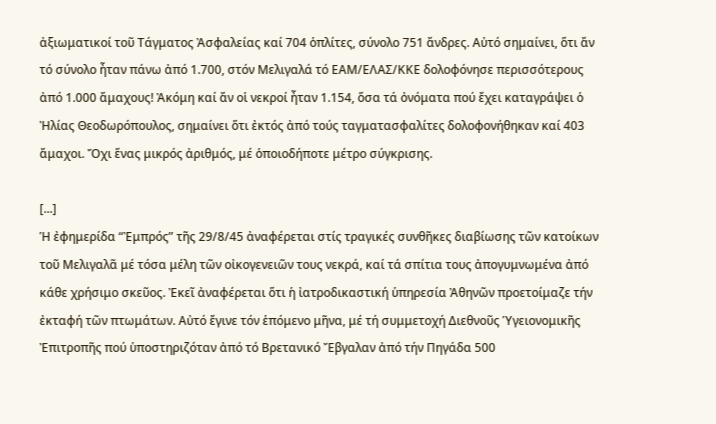ἀξιωματικοί τοῦ Τάγματος Ἀσφαλείας καί 704 ὁπλίτες, σύνολο 751 ἄνδρες. Αὐτό σημαίνει, ὅτι ἄν τό σύνολο ἦταν πάνω ἀπό 1.700, στόν Μελιγαλά τό ΕΑΜ/ΕΛΑΣ/ΚΚΕ δολοφόνησε περισσότερους ἀπό 1.000 ἄμαχους! Ἀκόμη καί ἄν οἱ νεκροί ἦταν 1.154, ὅσα τά ὀνόματα πού ἔχει καταγράψει ὁ Ἠλίας Θεοδωρόπουλος, σημαίνει ὅτι ἐκτός ἀπό τούς ταγματασφαλίτες δολοφονήθηκαν καί 403 ἄμαχοι. Ὄχι ἕνας μικρός ἀριθμός, μέ ὁποιοδήποτε μέτρο σύγκρισης.

[...]
Ἡ ἐφημερίδα “Ἐμπρός” τῆς 29/8/45 ἀναφέρεται στίς τραγικές συνθῆκες διαβίωσης τῶν κατοίκων τοῦ Μελιγαλᾶ μέ τόσα μέλη τῶν οἰκογενειῶν τους νεκρά, καί τά σπίτια τους ἀπογυμνωμένα ἀπό κάθε χρήσιμο σκεῦος. Ἐκεῖ ἀναφέρεται ὅτι ἡ ἰατροδικαστική ὑπηρεσία Ἀθηνῶν προετοίμαζε τήν ἐκταφή τῶν πτωμάτων. Αὐτό ἔγινε τόν ἑπόμενο μῆνα, μέ τή συμμετοχή Διεθνοῦς Ὑγειονομικῆς Ἐπιτροπῆς πού ὑποστηριζόταν ἀπό τό Βρετανικό Ἔβγαλαν ἀπό τήν Πηγάδα 500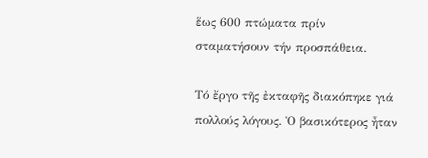ἕως 600 πτώματα πρίν σταματήσουν τήν προσπάθεια.

Τό ἔργο τῆς ἐκταφῆς διακόπηκε γιά πολλούς λόγους. Ὁ βασικότερος ἦταν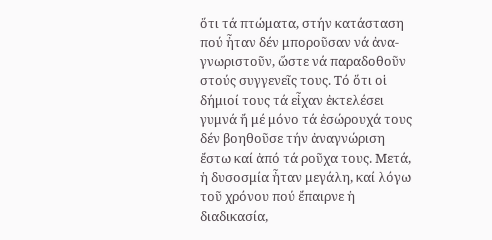ὅτι τά πτώματα, στήν κατάσταση πού ἦταν δέν μποροῦσαν νά ἀνα-γνωριστοῦν, ὥστε νά παραδοθοῦν στούς συγγενεῖς τους. Τό ὅτι οἱ δήμιοί τους τά εἶχαν ἐκτελέσει γυμνά ἤ μέ μόνο τά ἐσώρουχά τους δέν βοηθοῦσε τήν ἀναγνώριση ἔστω καί ἀπό τά ροῦχα τους. Μετά, ἡ δυσοσμία ἦταν μεγάλη, καί λόγω τοῦ χρόνου πού ἔπαιρνε ἡ διαδικασία,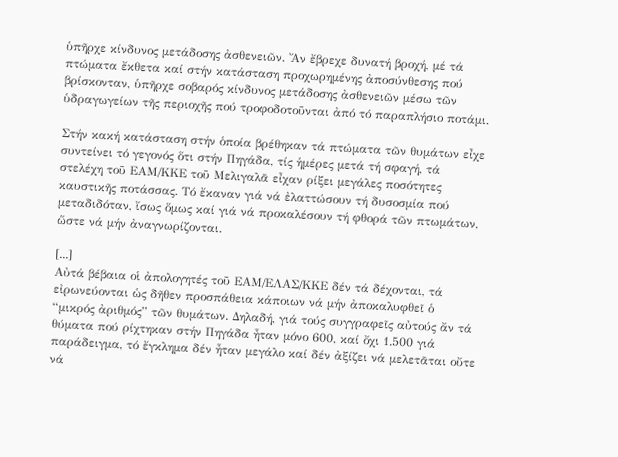ὑπῆρχε κίνδυνος μετάδοσης ἀσθενειῶν. Ἄν ἔβρεχε δυνατή βροχή, μέ τά πτώματα ἔκθετα καί στήν κατάσταση προχωρημένης ἀποσύνθεσης πού βρίσκονταν, ὑπῆρχε σοβαρός κίνδυνος μετάδοσης ἀσθενειῶν μέσω τῶν ὑδραγωγείων τῆς περιοχῆς πού τροφοδοτοῦνται ἀπό τό παραπλήσιο ποτάμι.

Στήν κακή κατάσταση στήν ὁποία βρέθηκαν τά πτώματα τῶν θυμάτων εἶχε συντείνει τό γεγονός ὅτι στήν Πηγάδα, τίς ἡμέρες μετά τή σφαγή, τά στελέχη τοῦ ΕΑΜ/ΚΚΕ τοῦ Μελιγαλᾶ εἶχαν ρίξει μεγάλες ποσότητες καυστικῆς ποτάσσας. Τό ἔκαναν γιά νά ἐλαττώσουν τή δυσοσμία πού μεταδιδόταν, ἴσως ὅμως καί γιά νά προκαλέσουν τή φθορά τῶν πτωμάτων, ὥστε νά μήν ἀναγνωρίζονται.

[...]
Αὐτά βέβαια οἱ ἀπολογητές τοῦ ΕΑΜ/ΕΛΑΣ/ΚΚΕ δέν τά δέχονται, τά εἰρωνεύονται ὡς δῆθεν προσπάθεια κάποιων νά μήν ἀποκαλυφθεῖ ὁ “μικρός ἀριθμός” τῶν θυμάτων. Δηλαδή, γιά τούς συγγραφεῖς αὐτούς ἄν τά θύματα πού ρίχτηκαν στήν Πηγάδα ἦταν μόνο 600, καί ὄχι 1.500 γιά παράδειγμα, τό ἔγκλημα δέν ἦταν μεγάλο καί δέν ἀξίζει νά μελετᾶται οὔτε νά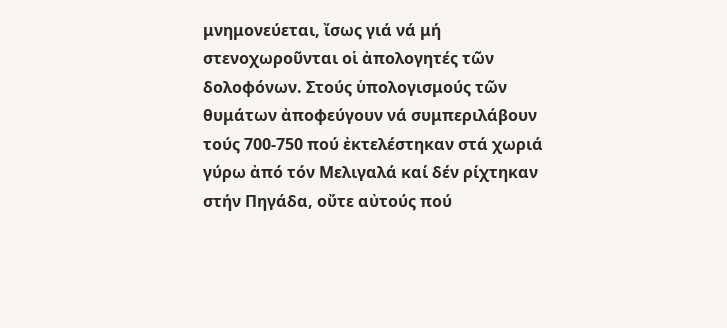μνημονεύεται, ἴσως γιά νά μή στενοχωροῦνται οἱ ἀπολογητές τῶν δολοφόνων. Στούς ὑπολογισμούς τῶν θυμάτων ἀποφεύγουν νά συμπεριλάβουν τούς 700-750 πού ἐκτελέστηκαν στά χωριά γύρω ἀπό τόν Μελιγαλά καί δέν ρίχτηκαν στήν Πηγάδα, οὔτε αὐτούς πού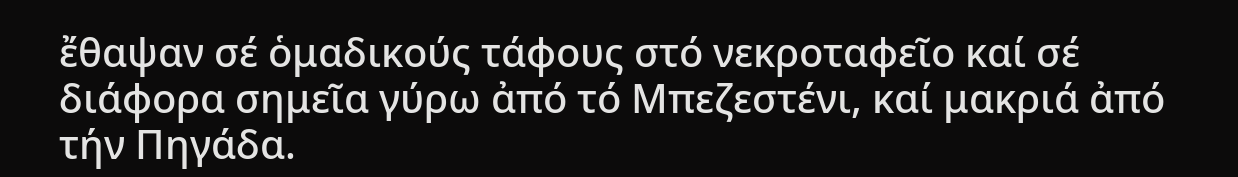ἔθαψαν σέ ὁμαδικούς τάφους στό νεκροταφεῖο καί σέ διάφορα σημεῖα γύρω ἀπό τό Μπεζεστένι, καί μακριά ἀπό τήν Πηγάδα.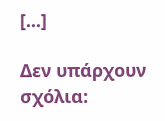[...]

Δεν υπάρχουν σχόλια: